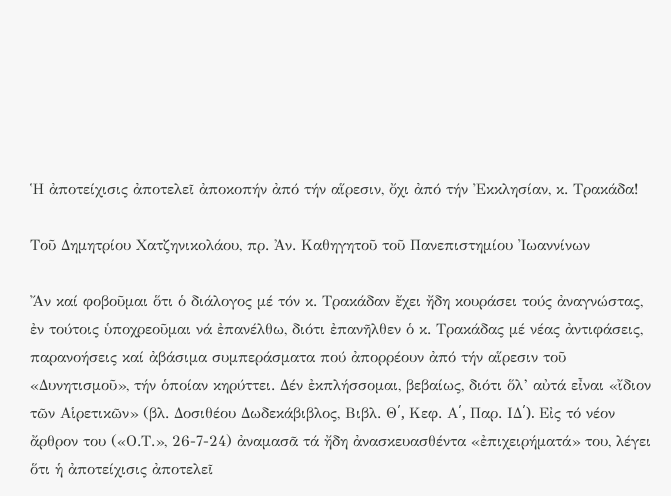Ἡ ἀποτείχισις ἀποτελεῖ ἀποκοπήν ἀπό τήν αἵρεσιν, ὄχι ἀπό τήν Ἐκκλησίαν, κ. Τρακάδα!

Τοῦ Δημητρίου Χατζηνικολάου, πρ. Ἀν. Καθηγητοῦ τοῦ Πανεπιστημίου Ἰωαννίνων

Ἄν καί φοβοῦμαι ὅτι ὁ διάλογος μέ τόν κ. Τρακάδαν ἔχει ἤδη κουράσει τούς ἀναγνώστας, ἐν τούτοις ὑποχρεοῦμαι νά ἐπανέλθω, διότι ἐπανῆλθεν ὁ κ. Τρακάδας μέ νέας ἀντιφάσεις, παρανοήσεις καί ἀβάσιμα συμπεράσματα πού ἀπορρέουν ἀπό τήν αἵρεσιν τοῦ «Δυνητισμοῦ», τήν ὁποίαν κηρύττει. Δέν ἐκπλήσσομαι, βεβαίως, διότι ὅλ’ αὐτά εἶναι «ἴδιον τῶν Αἱρετικῶν» (βλ. Δοσιθέου Δωδεκάβιβλος, Βιβλ. Θ՛, Κεφ. Α՛, Παρ. ΙΔ՛). Εἰς τό νέον ἄρθρον του («Ο.Τ.», 26-7-24) ἀναμασᾶ τά ἤδη ἀνασκευασθέντα «ἐπιχειρήματά» του, λέγει ὅτι ἡ ἀποτείχισις ἀποτελεῖ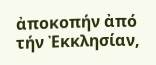ἀποκοπήν ἀπό τήν Ἐκκλησίαν,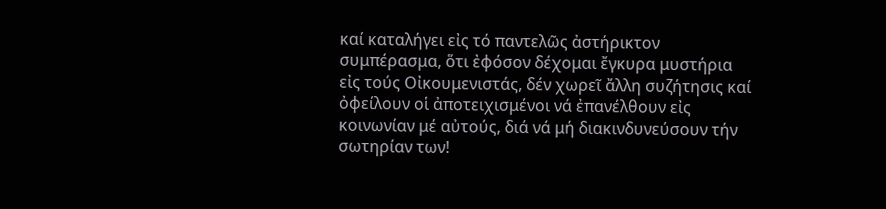καί καταλήγει εἰς τό παντελῶς ἀστήρικτον συμπέρασμα, ὅτι ἐφόσον δέχομαι ἔγκυρα μυστήρια εἰς τούς Οἰκουμενιστάς, δέν χωρεῖ ἄλλη συζήτησις καί ὀφείλουν οἱ ἀποτειχισμένοι νά ἐπανέλθουν εἰς κοινωνίαν μέ αὐτούς, διά νά μή διακινδυνεύσουν τήν σωτηρίαν των!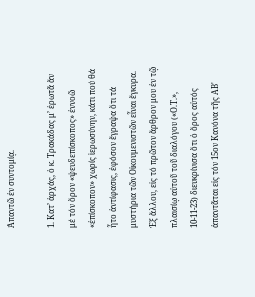Ἀπαντῶ ἐν συντομίᾳ.

1. Κατ’ ἀρχάς, ὁ κ. Τρακάδας μ’ ἐρωτᾶ ἄν μέ τόν ὅρον «ψευδεπίσκοπος» ἐννοῶ «ἐπίσκοπον» χωρίς ἱερωσύνην, κάτι πού θά ἦτο ἀντίφασις, ἐφόσον ἔγραψα ὅτι τά μυστήρια τῶν Οἰκουμενιστῶν εἶναι ἔγκυρα. Ἐξ ἄλλου, εἰς τό πρῶτον ἄρθρον μου ἐν τῷ πλαισίῳ αὐτοῦ τοῦ διαλόγου («Ο.Τ.», 10-11-23) διευκρίνισα ὅτι ὁ ὅρος αὐτός ἀπαντᾶται εἰς τόν 15ον Κανόνα τῆς ΑΒ'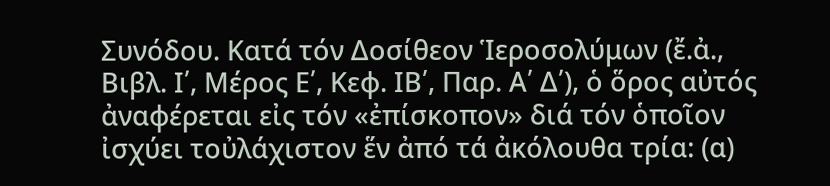Συνόδου. Κατά τόν Δοσίθεον Ἱεροσολύμων (ἔ.ἀ., Βιβλ. Ι՛, Μέρος Ε՛, Κεφ. ΙΒ՛, Παρ. Α՛ Δ՛), ὁ ὅρος αὐτός ἀναφέρεται εἰς τόν «ἐπίσκοπον» διά τόν ὁποῖον ἰσχύει τοὐλάχιστον ἕν ἀπό τά ἀκόλουθα τρία: (α)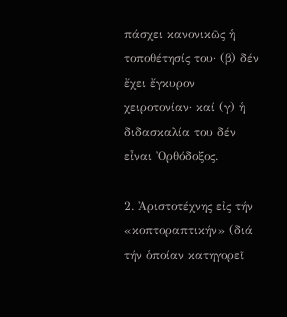πάσχει κανονικῶς ἡ τοποθέτησίς του· (β) δέν ἔχει ἔγκυρον χειροτονίαν· καί (γ) ἡ διδασκαλία του δέν εἶναι Ὀρθόδοξος.

2. Ἀριστοτέχνης εἰς τήν «κοπτοραπτικήν» (διά τήν ὁποίαν κατηγορεῖ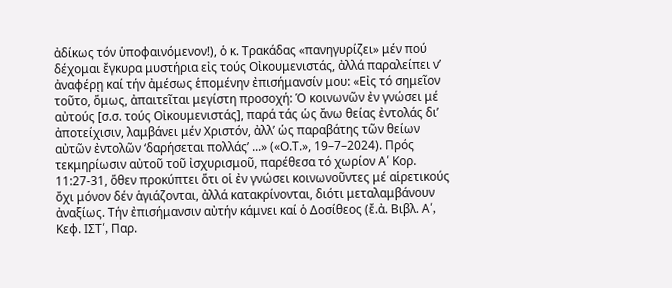ἀδίκως τόν ὑποφαινόμενον!), ὁ κ. Τρακάδας «πανηγυρίζει» μέν πού δέχομαι ἔγκυρα μυστήρια εἰς τούς Οἰκουμενιστάς, ἀλλά παραλείπει ν’ ἀναφέρῃ καί τήν ἀμέσως ἑπομένην ἐπισήμανσίν μου: «Εἰς τό σημεῖον τοῦτο, ὅμως, ἀπαιτεῖται μεγίστη προσοχή: Ὁ κοινωνῶν ἐν γνώσει μέ αὐτούς [σ.σ. τούς Οἰκουμενιστάς], παρά τάς ὡς ἄνω θείας ἐντολάς δι’ ἀποτείχισιν, λαμβάνει μέν Χριστόν, ἀλλ’ ὡς παραβάτης τῶν θείων αὐτῶν ἐντολῶν ‘δαρήσεται πολλάς’ ...» («Ο.Τ.», 19–7–2024). Πρός τεκμηρίωσιν αὐτοῦ τοῦ ἰσχυρισμοῦ, παρέθεσα τό χωρίον Α՛ Κορ. 11:27-31, ὅθεν προκύπτει ὅτι οἱ ἐν γνώσει κοινωνοῦντες μέ αἱρετικούς ὄχι μόνον δέν ἁγιάζονται, ἀλλά κατακρίνονται, διότι μεταλαμβάνουν ἀναξίως. Τήν ἐπισήμανσιν αὐτήν κάμνει καί ὁ Δοσίθεος (ἔ.ἀ. Βιβλ. Α՛, Κεφ. ΙΣΤ՛, Παρ.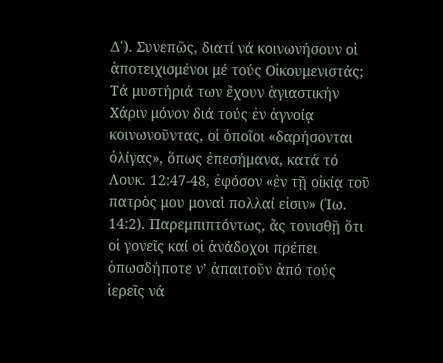Δ՛). Συνεπῶς, διατί νά κοινωνήσουν οἱ ἀποτειχισμένοι μέ τούς Οἰκουμενιστάς; Τά μυστήριά των ἔχουν ἁγιαστικήν Χάριν μόνον διά τούς ἐν ἀγνοίᾳ κοινωνοῦντας, οἱ ὁποῖοι «δαρήσονται ὀλίγας», ὅπως ἐπεσήμανα, κατά τό Λουκ. 12:47-48, ἐφόσον «ἐν τῇ οἰκίᾳ τοῦ πατρὸς μου μοναὶ πολλαί εἰσιν» (Ἰω. 14:2). Παρεμπιπτόντως, ἄς τονισθῇ ὅτι οἱ γονεῖς καί οἱ ἀνάδοχοι πρέπει ὁπωσδήποτε ν’ ἀπαιτοῦν ἀπό τούς ἱερεῖς νά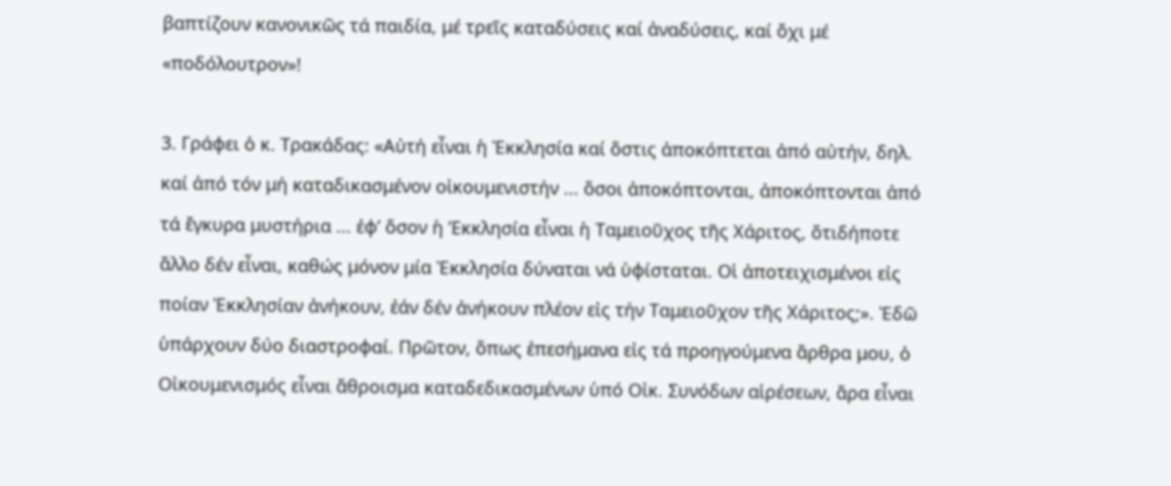βαπτίζουν κανονικῶς τά παιδία, μέ τρεῖς καταδύσεις καί ἀναδύσεις, καί ὄχι μέ «ποδόλουτρον»!

3. Γράφει ὁ κ. Τρακάδας: «Αὐτή εἶναι ἡ Ἐκκλησία καί ὅστις ἀποκόπτεται ἀπό αὐτήν, δηλ. καί ἀπό τόν μή καταδικασμένον οἰκουμενιστήν ... ὅσοι ἀποκόπτονται, ἀποκόπτονται ἀπό τά ἔγκυρα μυστήρια ... ἐφ’ ὅσον ἡ ’Εκκλησία εἶναι ἡ Ταμειοῦχος τῆς Χάριτος, ὅτιδήποτε ἄλλο δέν εἶναι, καθώς μόνον μία Ἐκκλησία δύναται νά ὑφίσταται. Οἱ ἀποτειχισμένοι εἰς ποίαν Ἐκκλησίαν ἀνήκουν, ἐάν δέν ἀνήκουν πλέον εἰς τήν Ταμειοῦχον τῆς Χάριτος;». Ἐδῶ ὑπάρχουν δύο διαστροφαί. Πρῶτον, ὅπως ἐπεσήμανα εἰς τά προηγούμενα ἄρθρα μου, ὁ Οἰκουμενισμός εἶναι ἄθροισμα καταδεδικασμένων ὑπό Οἰκ. Συνόδων αἱρέσεων, ἄρα εἶναι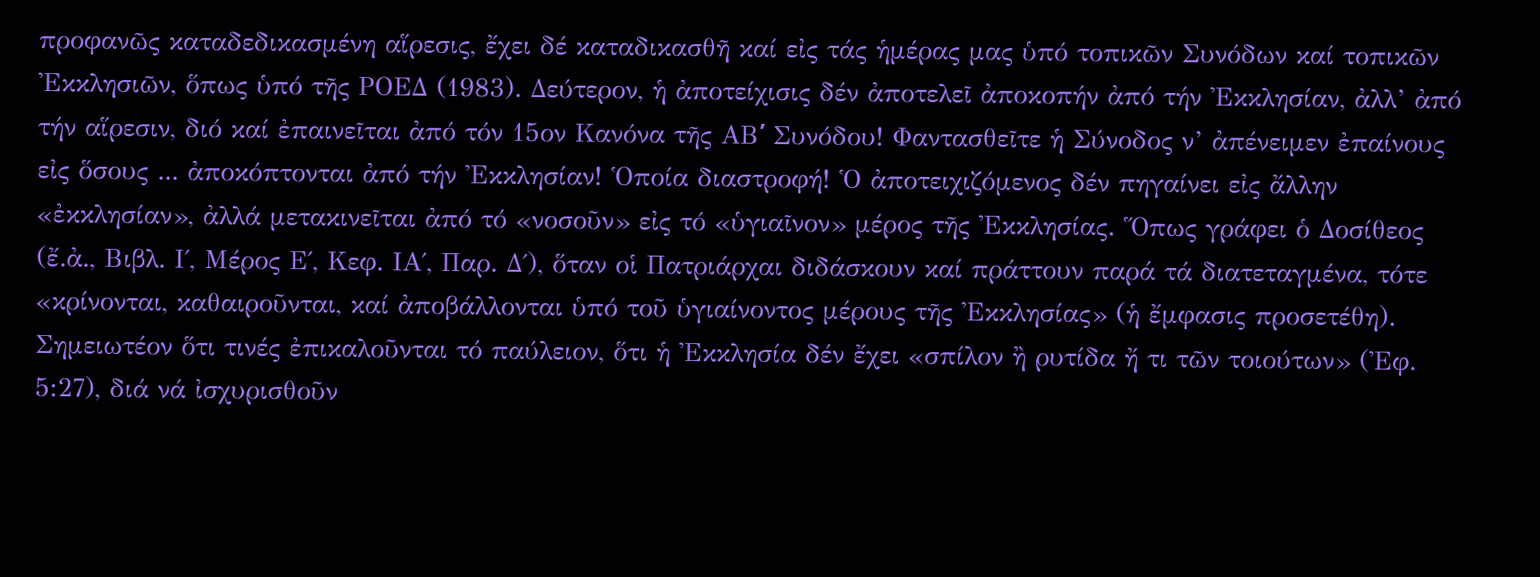προφανῶς καταδεδικασμένη αἵρεσις, ἔχει δέ καταδικασθῆ καί εἰς τάς ἡμέρας μας ὑπό τοπικῶν Συνόδων καί τοπικῶν Ἐκκλησιῶν, ὅπως ὑπό τῆς ΡΟΕΔ (1983). Δεύτερον, ἡ ἀποτείχισις δέν ἀποτελεῖ ἀποκοπήν ἀπό τήν Ἐκκλησίαν, ἀλλ’ ἀπό τήν αἵρεσιν, διό καί ἐπαινεῖται ἀπό τόν 15ον Κανόνα τῆς ΑΒ՛ Συνόδου! Φαντασθεῖτε ἡ Σύνοδος ν’ ἀπένειμεν ἐπαίνους εἰς ὅσους ... ἀποκόπτονται ἀπό τήν Ἐκκλησίαν! Ὁποία διαστροφή! Ὁ ἀποτειχιζόμενος δέν πηγαίνει εἰς ἄλλην «ἐκκλησίαν», ἀλλά μετακινεῖται ἀπό τό «νοσοῦν» εἰς τό «ὑγιαῖνον» μέρος τῆς Ἐκκλησίας. Ὅπως γράφει ὁ Δοσίθεος (ἔ.ἀ., Βιβλ. Ι΄, Μέρος Ε΄, Κεφ. ΙΑ΄, Παρ. Δ΄), ὅταν οἱ Πατριάρχαι διδάσκουν καί πράττουν παρά τά διατεταγμένα, τότε «κρίνονται, καθαιροῦνται, καί ἀποβάλλονται ὑπό τοῦ ὑγιαίνοντος μέρους τῆς Ἐκκλησίας» (ἡ ἔμφασις προσετέθη). Σημειωτέον ὅτι τινές ἐπικαλοῦνται τό παύλειον, ὅτι ἡ Ἐκκλησία δέν ἔχει «σπίλον ἢ ρυτίδα ἤ τι τῶν τοιούτων» (Ἐφ. 5:27), διά νά ἰσχυρισθοῦν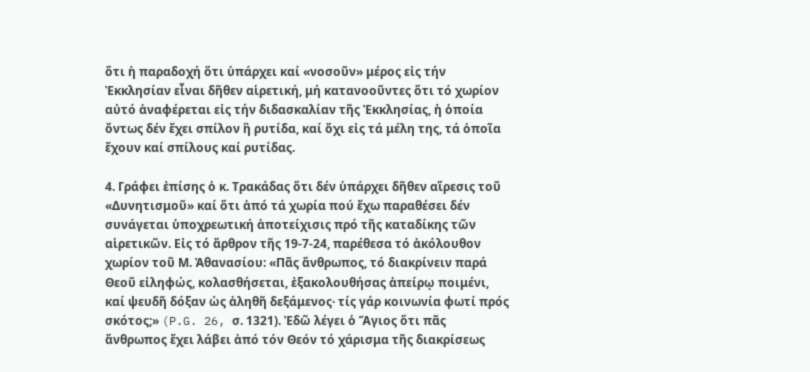ὅτι ἡ παραδοχή ὅτι ὑπάρχει καί «νοσοῦν» μέρος εἰς τήν Ἐκκλησίαν εἶναι δῆθεν αἱρετική, μή κατανοοῦντες ὅτι τό χωρίον αὐτό ἀναφέρεται εἰς τήν διδασκαλίαν τῆς Ἐκκλησίας, ἡ ὁποία ὄντως δέν ἔχει σπίλον ἢ ρυτίδα, καί ὄχι εἰς τά μέλη της, τά ὁποῖα ἔχουν καί σπίλους καί ρυτίδας.

4. Γράφει ἐπίσης ὁ κ. Τρακάδας ὅτι δέν ὑπάρχει δῆθεν αἵρεσις τοῦ «Δυνητισμοῦ» καί ὅτι ἀπό τά χωρία πού ἔχω παραθέσει δέν συνάγεται ὑποχρεωτική ἀποτείχισις πρό τῆς καταδίκης τῶν αἱρετικῶν. Εἰς τό ἄρθρον τῆς 19-7-24, παρέθεσα τό ἀκόλουθον χωρίον τοῦ Μ. Ἀθανασίου: «Πᾶς ἄνθρωπος, τό διακρίνειν παρά Θεοῦ εἰληφώς, κολασθήσεται, ἐξακολουθήσας ἀπείρῳ ποιμένι, καί ψευδῆ δόξαν ὡς ἀληθῆ δεξάμενος· τίς γάρ κοινωνία φωτί πρός σκότος;» (P.G. 26, σ. 1321). Ἐδῶ λέγει ὁ Ἅγιος ὅτι πᾶς ἄνθρωπος ἔχει λάβει ἀπό τόν Θεόν τό χάρισμα τῆς διακρίσεως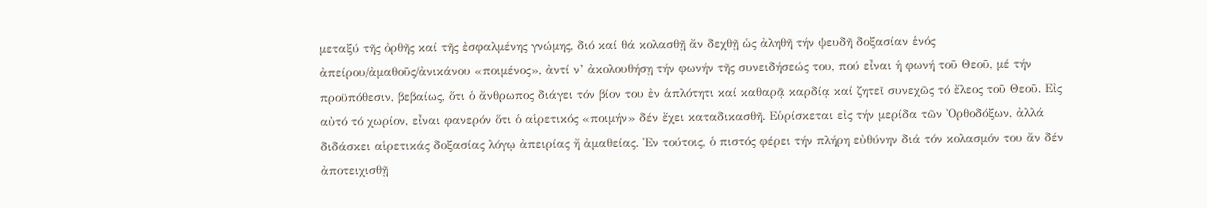μεταξύ τῆς ὀρθῆς καί τῆς ἐσφαλμένης γνώμης, διό καί θά κολασθῇ ἄν δεχθῇ ὡς ἀληθῆ τήν ψευδῆ δοξασίαν ἑνός ἀπείρου/ἀμαθοῦς/ἀνικάνου «ποιμένος», ἀντί ν’ ἀκολουθήσῃ τήν φωνήν τῆς συνειδήσεώς του, πού εἶναι ἡ φωνή τοῦ Θεοῦ, μέ τήν προϋπόθεσιν, βεβαίως, ὅτι ὁ ἄνθρωπος διάγει τόν βίον του ἐν ἁπλότητι καί καθαρᾷ καρδίᾳ καί ζητεῖ συνεχῶς τό ἔλεος τοῦ Θεοῦ. Εἰς αὐτό τό χωρίον, εἶναι φανερόν ὅτι ὁ αἱρετικός «ποιμήν» δέν ἔχει καταδικασθῆ. Εὑρίσκεται εἰς τήν μερίδα τῶν Ὀρθοδόξων, ἀλλά διδάσκει αἱρετικάς δοξασίας λόγῳ ἀπειρίας ἤ ἀμαθείας. Ἐν τούτοις, ὁ πιστός φέρει τήν πλήρη εὐθύνην διά τόν κολασμόν του ἄν δέν ἀποτειχισθῇ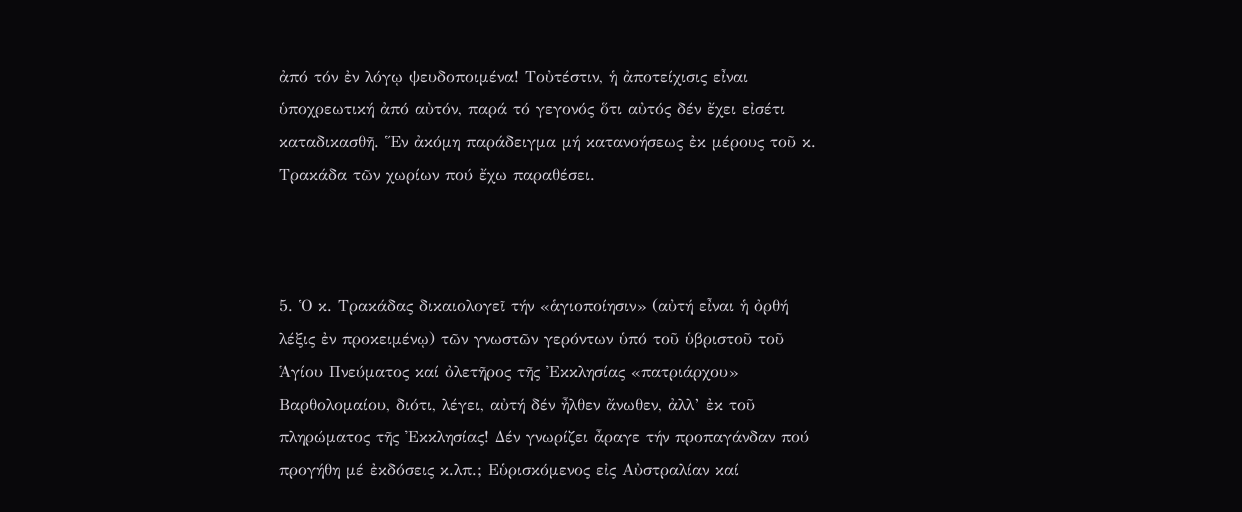ἀπό τόν ἐν λόγῳ ψευδοποιμένα! Τοὐτέστιν, ἡ ἀποτείχισις εἶναι ὑποχρεωτική ἀπό αὐτόν, παρά τό γεγονός ὅτι αὐτός δέν ἔχει εἰσέτι καταδικασθῆ. Ἕν ἀκόμη παράδειγμα μή κατανοήσεως ἐκ μέρους τοῦ κ. Τρακάδα τῶν χωρίων πού ἔχω παραθέσει.



5. Ὁ κ. Τρακάδας δικαιολογεῖ τήν «ἁγιοποίησιν» (αὐτή εἶναι ἡ ὀρθή λέξις ἐν προκειμένῳ) τῶν γνωστῶν γερόντων ὑπό τοῦ ὑβριστοῦ τοῦ Ἁγίου Πνεύματος καί ὀλετῆρος τῆς Ἐκκλησίας «πατριάρχου» Βαρθολομαίου, διότι, λέγει, αὐτή δέν ἦλθεν ἄνωθεν, ἀλλ’ ἐκ τοῦ πληρώματος τῆς Ἐκκλησίας! Δέν γνωρίζει ἆραγε τήν προπαγάνδαν πού προγήθη μέ ἐκδόσεις κ.λπ.; Εὑρισκόμενος εἰς Αὐστραλίαν καί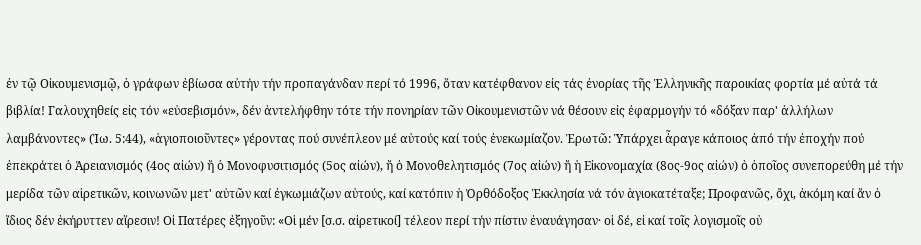ἐν τῷ Οἰκουμενισμῷ, ὁ γράφων ἐβίωσα αὐτήν τήν προπαγάνδαν περί τό 1996, ὅταν κατέφθανον εἰς τάς ἐνορίας τῆς Ἑλληνικῆς παροικίας φορτία μέ αὐτά τά βιβλία! Γαλουχηθείς εἰς τόν «εὐσεβισμόν», δέν ἀντελήφθην τότε τήν πονηρίαν τῶν Οἰκουμενιστῶν νά θέσουν εἰς ἐφαρμογήν τό «δόξαν παρ' ἀλλήλων λαμβάνοντες» (Ἰω. 5:44), «ἁγιοποιοῦντες» γέροντας πού συνέπλεον μέ αὐτούς καί τούς ἐνεκωμίαζον. Ἐρωτῶ: Ὑπάρχει ἆραγε κάποιος ἀπό τήν ἐποχήν πού ἐπεκράτει ὁ Ἀρειανισμός (4ος αἰών) ἤ ὁ Μονοφυσιτισμός (5ος αἰών), ἤ ὁ Μονοθελητισμός (7ος αἰών) ἤ ἡ Εἰκονομαχία (8ος-9ος αἰών) ὁ ὁποῖος συνεπορεύθη μέ τήν μερίδα τῶν αἱρετικῶν, κοινωνῶν μετ' αὐτῶν καί ἐγκωμιάζων αὐτούς, καί κατόπιν ἡ Ὀρθόδοξος Ἐκκλησία νά τόν ἁγιοκατέταξε; Προφανῶς, ὄχι, ἀκόμη καί ἄν ὁ ἴδιος δέν ἐκήρυττεν αἵρεσιν! Οἱ Πατέρες ἐξηγοῦν: «Οἱ μέν [σ.σ. αἱρετικοί] τέλεον περί τήν πίστιν ἐναυάγησαν· οἱ δέ, εἰ καί τοῖς λογισμοῖς οὐ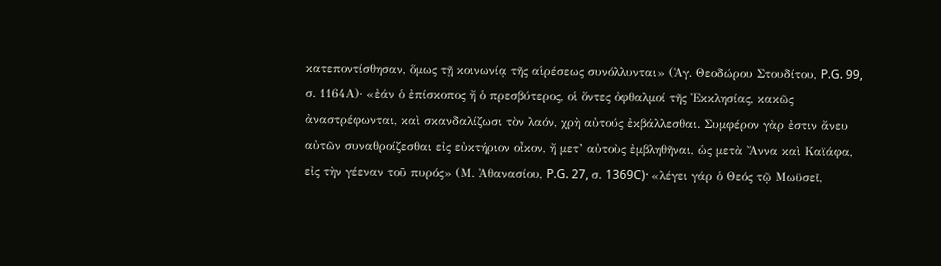κατεποντίσθησαν, ὅμως τῇ κοινωνίᾳ τῆς αἱρέσεως συνόλλυνται» (Ἁγ. Θεοδώρου Στουδίτου, P.G. 99, σ. 1164Α)· «ἐάν ὁ ἐπίσκοπος ἤ ὁ πρεσβύτερος, οἱ ὄντες ὀφθαλμοί τῆς Ἐκκλησίας, κακῶς ἀναστρέφωνται, καὶ σκανδαλίζωσι τὸν λαόν, χρὴ αὐτούς ἐκβάλλεσθαι. Συμφέρον γὰρ ἐστιν ἄνευ αὐτῶν συναθροίζεσθαι εἰς εὐκτήριον οἶκον, ἤ μετ’ αὐτοὺς ἐμβληθῆναι, ὡς μετὰ Ἄννα καὶ Καϊάφα, εἰς τὴν γέεναν τοῦ πυρός» (Μ. Ἀθανασίου, P.G. 27, σ. 1369C)· «λέγει γάρ ὁ Θεός τῷ Μωϋσεῖ,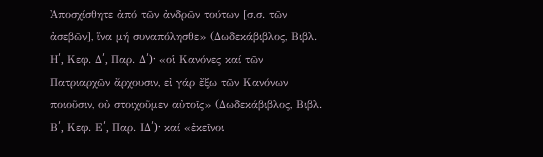Ἀποσχίσθητε ἀπό τῶν ἀνδρῶν τούτων [σ.σ. τῶν ἀσεβῶν], ἵνα μή συναπόλησθε» (Δωδεκάβιβλος, Βιβλ. Η՛, Κεφ. Δ՛, Παρ. Δ՛)· «οἱ Κανόνες καί τῶν Πατριαρχῶν ἄρχουσιν, εἰ γάρ ἔξω τῶν Κανόνων ποιοῦσιν, οὐ στοιχοῦμεν αὐτοῖς» (Δωδεκάβιβλος, Βιβλ. Β՛, Κεφ. Ε՛, Παρ. ΙΔ՛)· καί «ἐκεῖνοι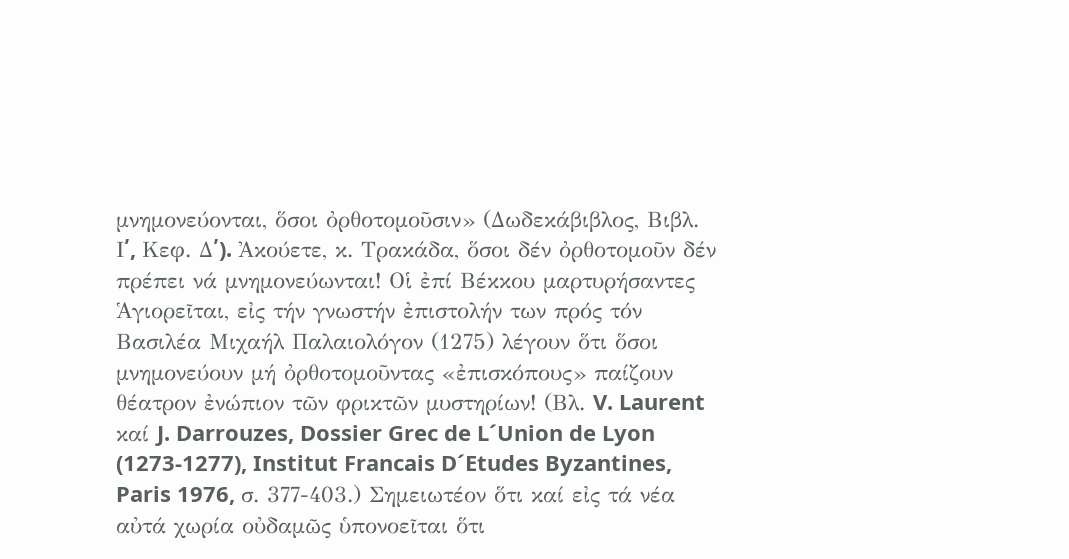μνημονεύονται, ὅσοι ὀρθοτομοῦσιν» (Δωδεκάβιβλος, Βιβλ. Ι՛, Κεφ. Δ՛). Ἀκούετε, κ. Τρακάδα, ὅσοι δέν ὀρθοτομοῦν δέν πρέπει νά μνημονεύωνται! Οἱ ἐπί Βέκκου μαρτυρήσαντες Ἁγιορεῖται, εἰς τήν γνωστήν ἐπιστολήν των πρός τόν Βασιλέα Μιχαήλ Παλαιολόγον (1275) λέγουν ὅτι ὅσοι μνημονεύουν μή ὀρθοτομοῦντας «ἐπισκόπους» παίζουν θέατρον ἐνώπιον τῶν φρικτῶν μυστηρίων! (Βλ. V. Laurent καί J. Darrouzes, Dossier Grec de L´Union de Lyon (1273-1277), Institut Francais D´Etudes Byzantines, Paris 1976, σ. 377-403.) Σημειωτέον ὅτι καί εἰς τά νέα αὐτά χωρία οὐδαμῶς ὑπονοεῖται ὅτι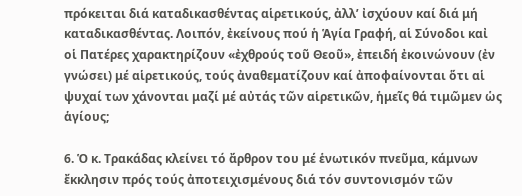πρόκειται διά καταδικασθέντας αἱρετικούς, ἀλλ’ ἰσχύουν καί διά μή καταδικασθέντας. Λοιπόν, ἐκείνους πού ἡ Ἁγία Γραφή, αἱ Σύνοδοι καἰ οἱ Πατέρες χαρακτηρίζουν «ἐχθρούς τοῦ Θεοῦ», ἐπειδή ἐκοινώνουν (ἐν γνώσει) μέ αἱρετικούς, τούς ἀναθεματίζουν καί ἀποφαίνονται ὅτι αἱ ψυχαί των χάνονται μαζί μέ αὐτάς τῶν αἱρετικῶν, ἡμεῖς θά τιμῶμεν ὡς ἁγίους;

6. Ὁ κ. Τρακάδας κλείνει τό ἄρθρον του μέ ἑνωτικόν πνεῦμα, κάμνων ἔκκλησιν πρός τούς ἀποτειχισμένους διά τόν συντονισμόν τῶν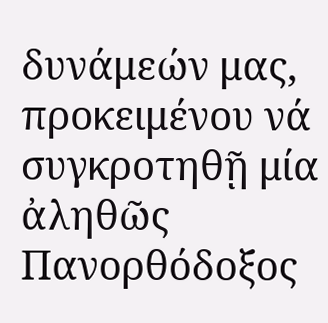δυνάμεών μας, προκειμένου νά συγκροτηθῇ μία ἀληθῶς Πανορθόδοξος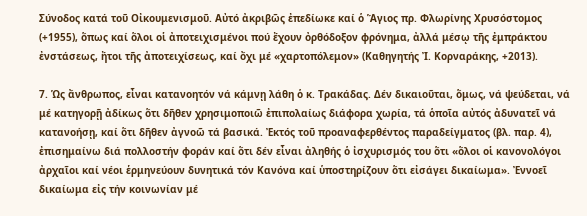Σύνοδος κατά τοῦ Οἰκουμενισμοῦ. Αὐτό ἀκριβῶς ἐπεδίωκε καί ὁ Ἅγιος πρ. Φλωρίνης Χρυσόστομος (+1955), ὅπως καί ὅλοι οἱ ἀποτειχισμένοι πού ἔχουν ὀρθόδοξον φρόνημα, ἀλλά μέσῳ τῆς ἐμπράκτου ἐνστάσεως, ἤτοι τῆς ἀποτειχίσεως, καί ὄχι μέ «χαρτοπόλεμον» (Καθηγητής Ἰ. Κορναράκης, +2013).

7. Ὡς ἄνθρωπος, εἶναι κατανοητόν νά κάμνῃ λάθη ὁ κ. Τρακάδας. Δέν δικαιοῦται, ὅμως, νά ψεύδεται, νά μέ κατηγορῇ ἀδίκως ὅτι δῆθεν χρησιμοποιῶ ἐπιπολαίως διάφορα χωρία, τά ὁποῖα αὐτός ἀδυνατεῖ νά κατανοήσῃ, καί ὅτι δῆθεν ἀγνοῶ τά βασικά. Ἐκτός τοῦ προαναφερθέντος παραδείγματος (βλ. παρ. 4), ἐπισημαίνω διά πολλοστήν φοράν καί ὅτι δέν εἶναι ἀληθής ὁ ἰσχυρισμός του ὅτι «ὅλοι οἱ κανονολόγοι ἀρχαῖοι καί νέοι ἑρμηνεύουν δυνητικά τόν Κανόνα καί ὑποστηρίζουν ὅτι εἰσάγει δικαίωμα». Ἐννοεῖ δικαίωμα εἰς τήν κοινωνίαν μέ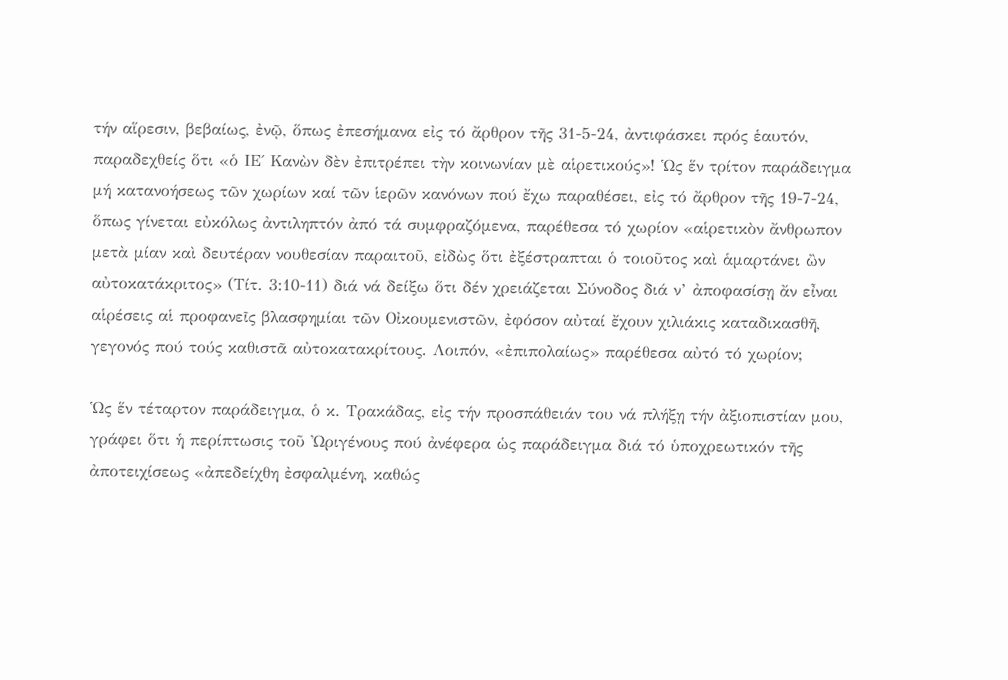τήν αἵρεσιν, βεβαίως, ἐνῷ, ὅπως ἐπεσήμανα εἰς τό ἄρθρον τῆς 31-5-24, ἀντιφάσκει πρός ἑαυτόν, παραδεχθείς ὅτι «ὁ ΙΕ΄ Κανὼν δὲν ἐπιτρέπει τὴν κοινωνίαν μὲ αἱρετικούς»! Ὡς ἕν τρίτον παράδειγμα μή κατανοήσεως τῶν χωρίων καί τῶν ἱερῶν κανόνων πού ἔχω παραθέσει, εἰς τό ἄρθρον τῆς 19-7-24, ὅπως γίνεται εὐκόλως ἀντιληπτόν ἀπό τά συμφραζόμενα, παρέθεσα τό χωρίον «αἱρετικὸν ἄνθρωπον μετὰ μίαν καὶ δευτέραν νουθεσίαν παραιτοῦ, εἰδὼς ὅτι ἐξέστραπται ὁ τοιοῦτος καὶ ἁμαρτάνει ὢν αὐτοκατάκριτος» (Τίτ. 3:10-11) διά νά δείξω ὅτι δέν χρειάζεται Σύνοδος διά ν’ ἀποφασίσῃ ἄν εἶναι αἱρέσεις αἱ προφανεῖς βλασφημίαι τῶν Οἰκουμενιστῶν, ἐφόσον αὐταί ἔχουν χιλιάκις καταδικασθῆ, γεγονός πού τούς καθιστᾶ αὐτοκατακρίτους. Λοιπόν, «ἐπιπολαίως» παρέθεσα αὐτό τό χωρίον;

Ὡς ἕν τέταρτον παράδειγμα, ὁ κ. Τρακάδας, εἰς τήν προσπάθειάν του νά πλήξῃ τήν ἀξιοπιστίαν μου, γράφει ὅτι ἡ περίπτωσις τοῦ Ὠριγένους πού ἀνέφερα ὡς παράδειγμα διά τό ὑποχρεωτικόν τῆς ἀποτειχίσεως «ἀπεδείχθη ἐσφαλμένη, καθώς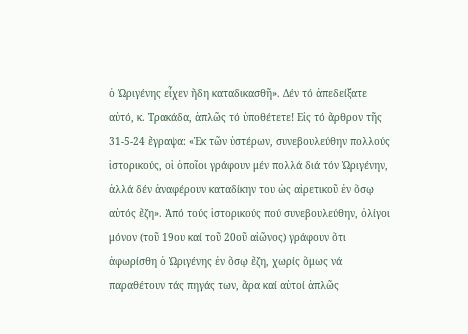ὁ Ὠριγένης εἶχεν ἤδη καταδικασθῆ». Δέν τό ἀπεδείξατε αὐτό, κ. Τρακάδα, ἁπλῶς τό ὑποθέτετε! Εἰς τό ἄρθρον τῆς 31-5-24 ἔγραψα: «Ἐκ τῶν ὑστέρων, συνεβουλεύθην πολλούς ἱστορικούς, οἱ ὁποῖοι γράφουν μέν πολλά διά τόν Ὠριγένην, ἀλλά δέν ἀναφέρουν καταδίκην του ὡς αἱρετικοῦ ἐν ὅσῳ αὐτός ἔζη». Ἀπό τούς ἱστορικούς πού συνεβουλεύθην, ὀλίγοι μόνον (τοῦ 19ου καί τοῦ 20οῦ αἰῶνος) γράφουν ὅτι ἀφωρίσθη ὁ Ὠριγένης ἐν ὅσῳ ἔζη, χωρίς ὅμως νά παραθέτουν τάς πηγάς των, ἄρα καί αὐτοί ἁπλῶς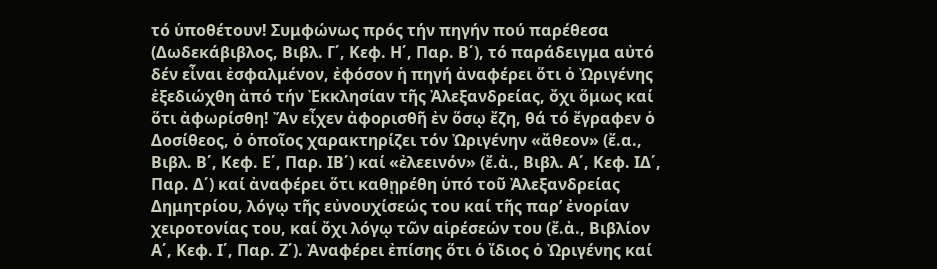τό ὑποθέτουν! Συμφώνως πρός τήν πηγήν πού παρέθεσα (Δωδεκάβιβλος, Βιβλ. Γ΄, Κεφ. Η΄, Παρ. Β΄), τό παράδειγμα αὐτό δέν εἶναι ἐσφαλμένον, ἐφόσον ἡ πηγή ἀναφέρει ὅτι ὁ Ὠριγένης ἐξεδιώχθη ἀπό τήν Ἐκκλησίαν τῆς Ἀλεξανδρείας, ὄχι ὅμως καί ὅτι ἀφωρίσθη! Ἄν εἶχεν ἀφορισθῆ ἐν ὅσῳ ἔζη, θά τό ἔγραφεν ὁ Δοσίθεος, ὁ ὁποῖος χαρακτηρίζει τόν Ὠριγένην «ἄθεον» (ἔ.α., Βιβλ. Β΄, Κεφ. Ε΄, Παρ. ΙΒ΄) καί «ἐλεεινόν» (ἔ.ἀ., Βιβλ. Α΄, Κεφ. ΙΔ΄, Παρ. Δ΄) καί ἀναφέρει ὅτι καθῃρέθη ὑπό τοῦ Ἀλεξανδρείας Δημητρίου, λόγῳ τῆς εὐνουχίσεώς του καί τῆς παρ’ ἐνορίαν χειροτονίας του, καί ὄχι λόγῳ τῶν αἱρέσεών του (ἔ.ἀ., Βιβλίον Α΄, Κεφ. Ι΄, Παρ. Ζ΄). Ἀναφέρει ἐπίσης ὅτι ὁ ἴδιος ὁ Ὠριγένης καί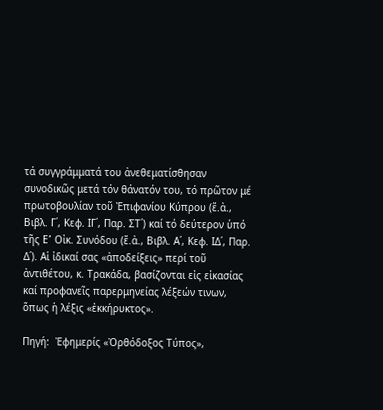τά συγγράμματά του ἀνεθεματίσθησαν συνοδικῶς μετά τόν θάνατόν του, τό πρῶτον μέ πρωτοβουλίαν τοῦ Ἐπιφανίου Κύπρου (ἔ.ἀ., Βιβλ. Γ΄, Κεφ. ΙΓ΄, Παρ. ΣΤ΄) καί τό δεύτερον ὑπό τῆς Ε՛ Οἰκ. Συνόδου (ἔ.ἀ., Βιβλ. Α΄, Κεφ. ΙΔ΄, Παρ. Δ΄). Αἱ ἰδικαί σας «ἀποδείξεις» περί τοῦ ἀντιθέτου, κ. Τρακάδα, βασίζονται εἰς εἰκασίας καί προφανεῖς παρερμηνείας λέξεών τινων, ὅπως ἡ λέξις «ἐκκήρυκτος».

Πηγή:  Ἐφημερίς «Ὀρθόδοξος Τύπος»,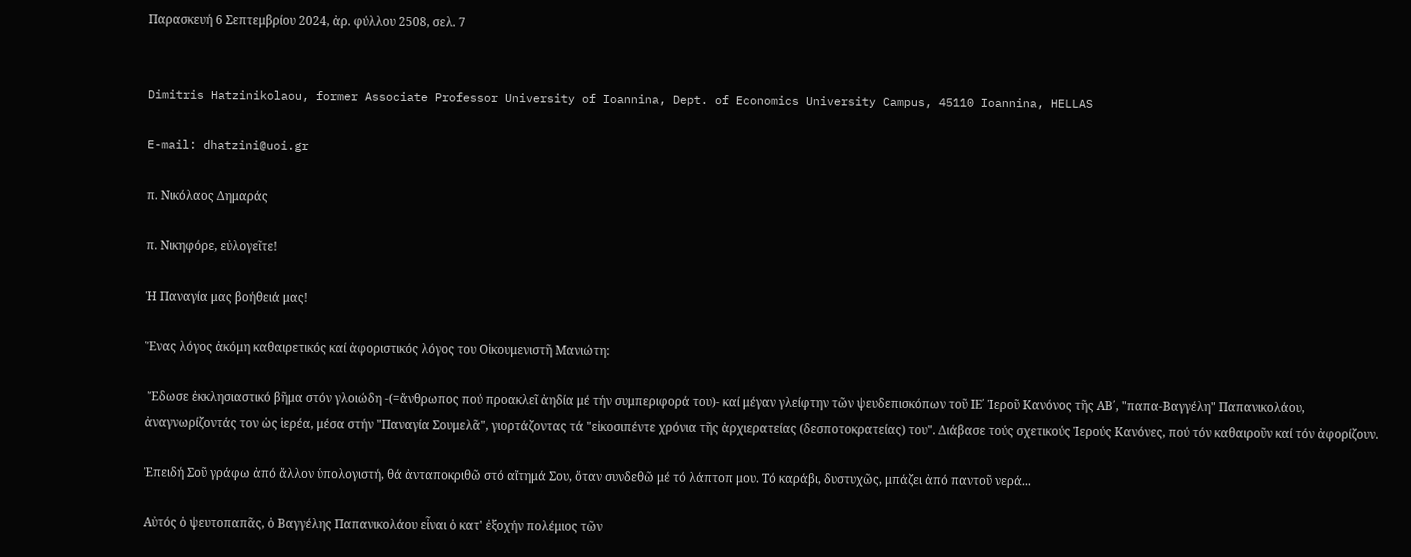Παρασκευή 6 Σεπτεμβρίου 2024, ἀρ. φύλλου 2508, σελ. 7


Dimitris Hatzinikolaou, former Associate Professor University of Ioannina, Dept. of Economics University Campus, 45110 Ioannina, HELLAS

E-mail: dhatzini@uoi.gr

π. Νικόλαος Δημαράς

π. Νικηφόρε, εὐλογεῖτε!

Ἡ Παναγία μας βοήθειά μας!

Ἕνας λόγος ἀκόμη καθαιρετικός καί ἀφοριστικός λόγος του Οἰκουμενιστῆ Μανιώτη:

 Ἔδωσε ἐκκλησιαστικό βῆμα στόν γλοιώδη -(=ἄνθρωπος πού προακλεῖ ἀηδία μέ τήν συμπεριφορά του)- καί μέγαν γλείφτην τῶν ψευδεπισκόπων τοῦ ΙΕ΄ Ἱεροῦ Κανόνος τῆς ΑΒ΄, "παπα-Βαγγέλη" Παπανικολάου, ἀναγνωρίζοντάς τον ὡς ἱερέα, μέσα στήν "Παναγία Σουμελᾶ", γιορτάζοντας τά "εἰκοσιπέντε χρόνια τῆς ἀρχιερατείας (δεσποτοκρατείας) του". Διάβασε τούς σχετικούς Ἱερούς Κανόνες, πού τόν καθαιροῦν καί τόν ἀφορίζουν.

Ἐπειδή Σοῦ γράφω ἀπό ἄλλον ὑπολογιστή, θά ἀνταποκριθῶ στό αἴτημά Σου, ὅταν συνδεθῶ μέ τό λάπτοπ μου. Τό καράβι, δυστυχῶς, μπάζει ἀπό παντοῦ νερά...

Αὐτός ὁ ψευτοπαπᾶς, ὁ Βαγγέλης Παπανικολάου εἶναι ὁ κατ' ἐξοχήν πολέμιος τῶν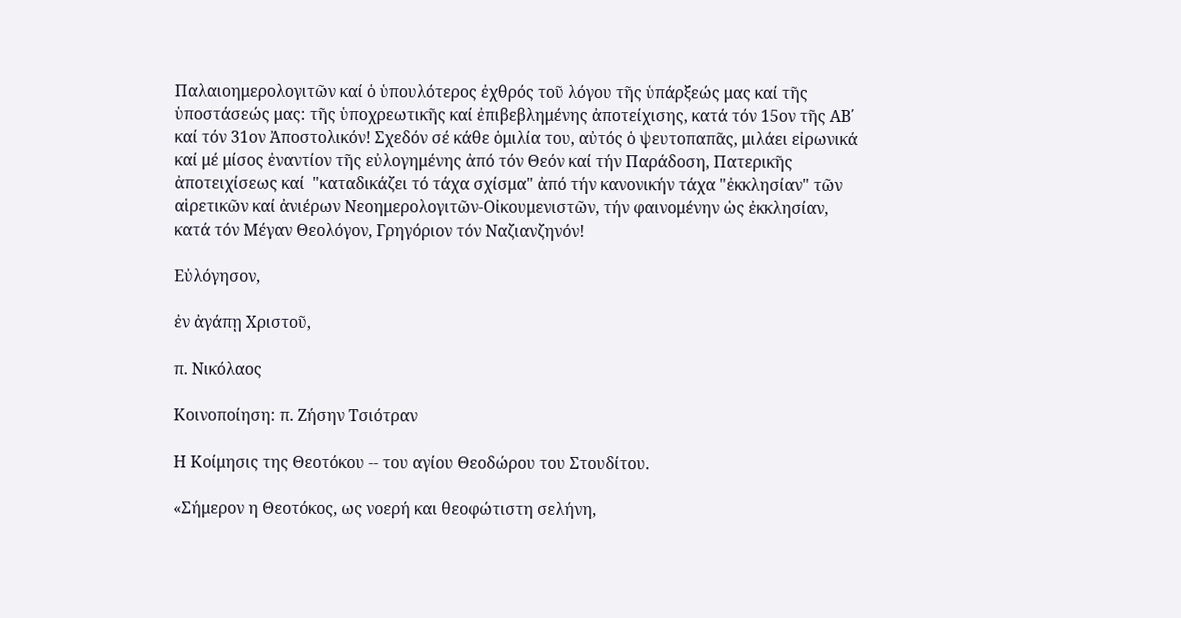Παλαιοημερολογιτῶν καί ὁ ὑπουλότερος ἐχθρός τοῦ λόγου τῆς ὑπάρξεώς μας καί τῆς ὑποστάσεώς μας: τῆς ὑποχρεωτικῆς καί ἐπιβεβλημένης ἀποτείχισης, κατά τόν 15ον τῆς ΑΒ΄ καί τόν 31ον Ἀποστολικόν! Σχεδόν σέ κάθε ὁμιλία του, αὐτός ὁ ψευτοπαπᾶς, μιλάει εἰρωνικά καί μέ μίσος ἐναντίον τῆς εὐλογημένης ἀπό τόν Θεόν καί τήν Παράδοση, Πατερικῆς ἀποτειχίσεως καί  "καταδικάζει τό τάχα σχίσμα" ἀπό τήν κανονικήν τάχα "ἐκκλησίαν" τῶν αἱρετικῶν καί ἀνιέρων Νεοημερολογιτῶν-Οἰκουμενιστῶν, τήν φαινομένην ὡς ἐκκλησίαν, κατά τόν Μέγαν Θεολόγον, Γρηγόριον τόν Ναζιανζηνόν!

Εὐλόγησον,

ἐν ἀγάπῃ Χριστοῦ,

π. Νικόλαος

Κοινοποίηση: π. Ζήσην Τσιότραν

Η Κοίμησις της Θεοτόκου -- του αγίου Θεοδώρου του Στουδίτου.

«Σήμερον η Θεοτόκος, ως νοερή και θεοφώτιστη σελήνη,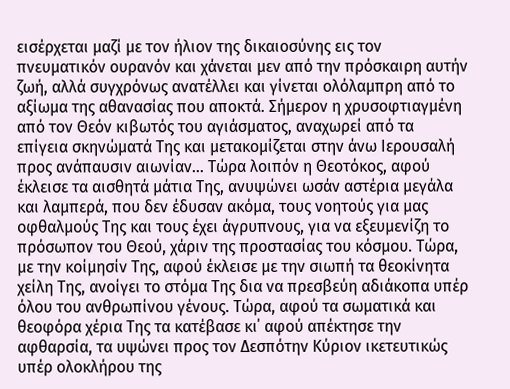εισέρχεται μαζί με τον ήλιον της δικαιοσύνης εις τον πνευματικόν ουρανόν και χάνεται μεν από την πρόσκαιρη αυτήν ζωή, αλλά συγχρόνως ανατέλλει και γίνεται ολόλαμπρη από το αξίωμα της αθανασίας που αποκτά. Σήμερον η χρυσοφτιαγμένη από τον Θεόν κιβωτός του αγιάσματος, αναχωρεί από τα επίγεια σκηνώματά Της και μετακομίζεται στην άνω Ιερουσαλή προς ανάπαυσιν αιωνίαν… Τώρα λοιπόν η Θεοτόκος, αφού έκλεισε τα αισθητά μάτια Της, ανυψώνει ωσάν αστέρια μεγάλα και λαμπερά, που δεν έδυσαν ακόμα, τους νοητούς για μας οφθαλμούς Της και τους έχει άγρυπνους, για να εξευμενίζη το πρόσωπον του Θεού, χάριν της προστασίας του κόσμου. Τώρα, με την κοίμησίν Της, αφού έκλεισε με την σιωπή τα θεοκίνητα χείλη Της, ανοίγει το στόμα Της δια να πρεσβεύη αδιάκοπα υπέρ όλου του ανθρωπίνου γένους. Τώρα, αφού τα σωματικά και θεοφόρα χέρια Της τα κατέβασε κι΄ αφού απέκτησε την αφθαρσία, τα υψώνει προς τον Δεσπότην Κύριον ικετευτικώς υπέρ ολοκλήρου της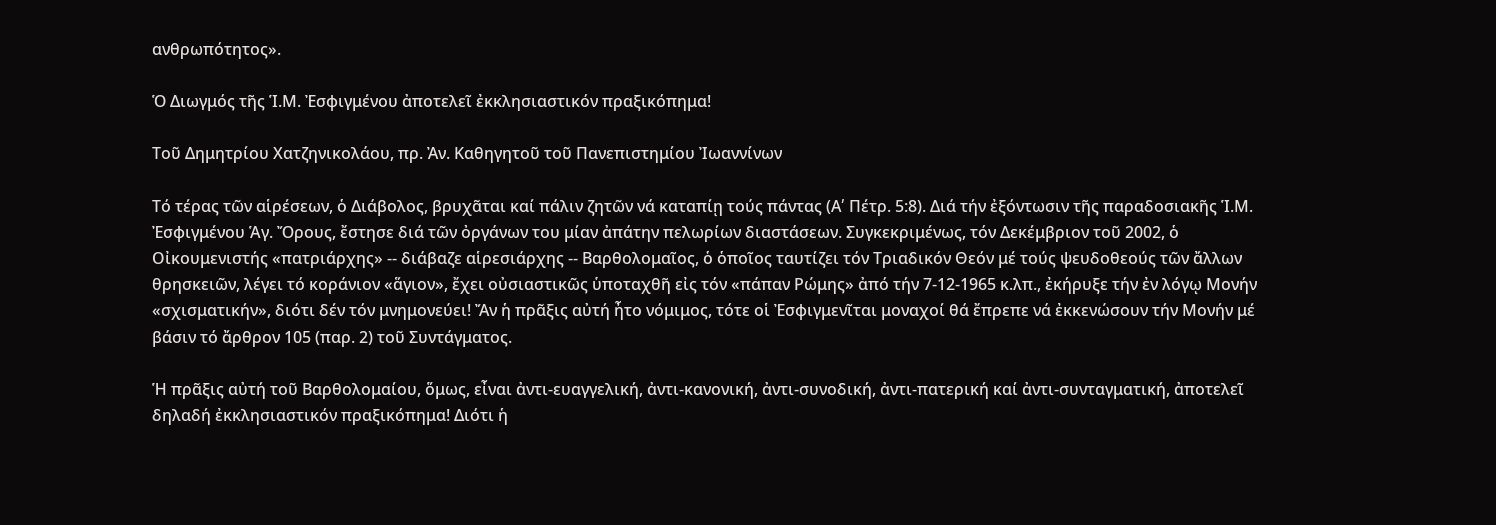ανθρωπότητος».

Ὁ Διωγμός τῆς Ἱ.Μ. Ἐσφιγμένου ἀποτελεῖ ἐκκλησιαστικόν πραξικόπημα!

Τοῦ Δημητρίου Χατζηνικολάου, πρ. Ἀν. Καθηγητοῦ τοῦ Πανεπιστημίου Ἰωαννίνων

Τό τέρας τῶν αἱρέσεων, ὁ Διάβολος, βρυχᾶται καί πάλιν ζητῶν νά καταπίῃ τούς πάντας (Α՛ Πέτρ. 5:8). Διά τήν ἐξόντωσιν τῆς παραδοσιακῆς Ἱ.Μ. Ἐσφιγμένου Ἁγ. Ὄρους, ἔστησε διά τῶν ὀργάνων του μίαν ἀπάτην πελωρίων διαστάσεων. Συγκεκριμένως, τόν Δεκέμβριον τοῦ 2002, ὁ Οἰκουμενιστής «πατριάρχης» -- διάβαζε αἱρεσιάρχης -- Βαρθολομαῖος, ὁ ὁποῖος ταυτίζει τόν Τριαδικόν Θεόν μέ τούς ψευδοθεούς τῶν ἄλλων θρησκειῶν, λέγει τό κοράνιον «ἅγιον», ἔχει οὐσιαστικῶς ὑποταχθῆ εἰς τόν «πάπαν Ρώμης» ἀπό τήν 7-12-1965 κ.λπ., ἐκήρυξε τήν ἐν λόγῳ Μονήν «σχισματικήν», διότι δέν τόν μνημονεύει! Ἄν ἡ πρᾶξις αὐτή ἦτο νόμιμος, τότε οἱ Ἐσφιγμενῖται μοναχοί θά ἔπρεπε νά ἐκκενώσουν τήν Μονήν μέ βάσιν τό ἄρθρον 105 (παρ. 2) τοῦ Συντάγματος.

Ἡ πρᾶξις αὐτή τοῦ Βαρθολομαίου, ὅμως, εἶναι ἀντι-ευαγγελική, ἀντι-κανονική, ἀντι-συνοδική, ἀντι-πατερική καί ἀντι-συνταγματική, ἀποτελεῖ δηλαδή ἐκκλησιαστικόν πραξικόπημα! Διότι ἡ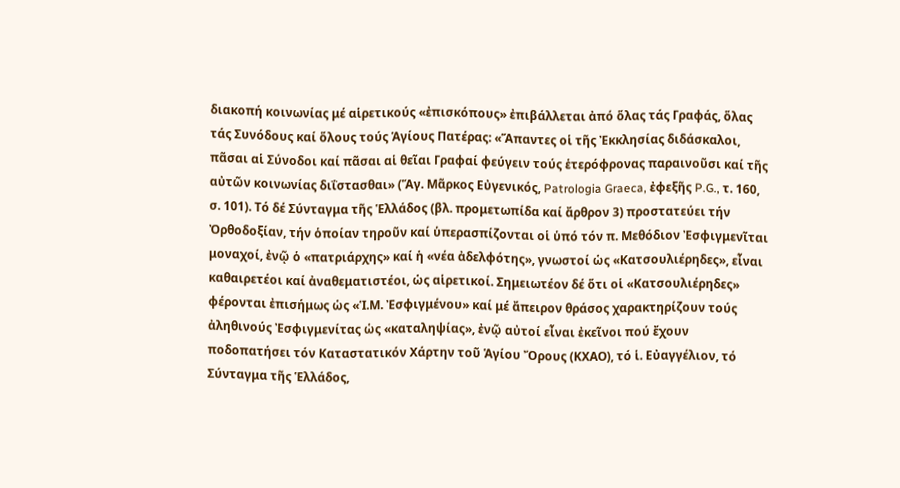διακοπή κοινωνίας μέ αἱρετικούς «ἐπισκόπους» ἐπιβάλλεται ἀπό ὅλας τάς Γραφάς, ὅλας τάς Συνόδους καί ὅλους τούς Ἁγίους Πατέρας: «Ἅπαντες οἱ τῆς Ἐκκλησίας διδάσκαλοι, πᾶσαι αἱ Σύνοδοι καί πᾶσαι αἱ θεῖαι Γραφαί φεύγειν τούς ἑτερόφρονας παραινοῦσι καί τῆς αὐτῶν κοινωνίας διΐστασθαι» (Ἅγ. Μᾶρκος Εὐγενικός, Patrologia Graeca, ἐφεξῆς P.G., τ. 160, σ. 101). Τό δέ Σύνταγμα τῆς Ἑλλάδος (βλ. προμετωπίδα καί ἄρθρον 3) προστατεύει τήν Ὀρθοδοξίαν, τήν ὁποίαν τηροῦν καί ὑπερασπίζονται οἱ ὑπό τόν π. Μεθόδιον Ἐσφιγμενῖται μοναχοί, ἐνῷ ὁ «πατριάρχης» καί ἡ «νέα ἀδελφότης», γνωστοί ὡς «Κατσουλιέρηδες», εἶναι καθαιρετέοι καί ἀναθεματιστέοι, ὡς αἱρετικοί. Σημειωτέον δέ ὅτι οἱ «Κατσουλιέρηδες» φέρονται ἐπισήμως ὡς «Ἱ.Μ. Ἐσφιγμένου» καί μέ ἄπειρον θράσος χαρακτηρίζουν τούς ἀληθινούς Ἐσφιγμενίτας ὡς «καταληψίας», ἐνῷ αὐτοί εἶναι ἐκεῖνοι πού ἔχουν ποδοπατήσει τόν Καταστατικόν Χάρτην τοῦ Ἁγίου Ὄρους (ΚΧΑΟ), τό ἱ. Εὐαγγέλιον, τό Σύνταγμα τῆς Ἑλλάδος,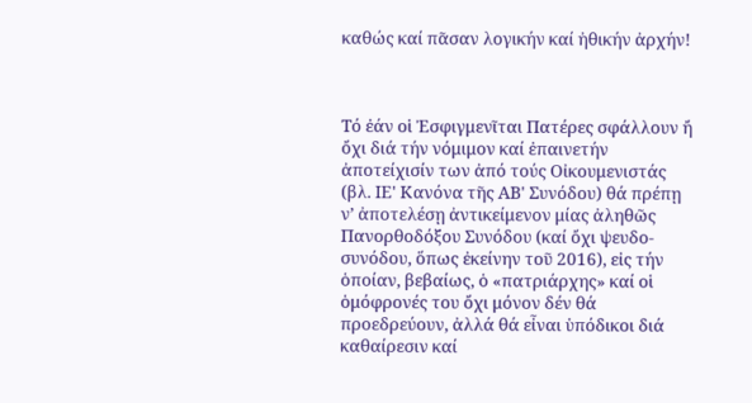καθώς καί πᾶσαν λογικήν καί ἠθικήν ἀρχήν!



Τό ἐάν οἱ Ἐσφιγμενῖται Πατέρες σφάλλουν ἤ ὄχι διά τήν νόμιμον καί ἐπαινετήν ἀποτείχισίν των ἀπό τούς Οἰκουμενιστάς (βλ. ΙΕ' Κανόνα τῆς ΑΒ' Συνόδου) θά πρέπῃ ν’ ἀποτελέσῃ ἀντικείμενον μίας ἀληθῶς Πανορθοδόξου Συνόδου (καί ὄχι ψευδο-συνόδου, ὅπως ἐκείνην τοῦ 2016), εἰς τήν ὁποίαν, βεβαίως, ὁ «πατριάρχης» καί οἱ ὁμόφρονές του ὄχι μόνον δέν θά προεδρεύουν, ἀλλά θά εἶναι ὑπόδικοι διά καθαίρεσιν καί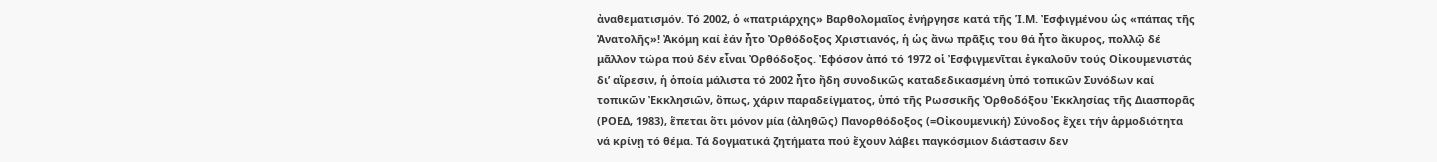ἀναθεματισμόν. Τό 2002, ὁ «πατριάρχης» Βαρθολομαῖος ἐνήργησε κατά τῆς Ἱ.Μ. Ἐσφιγμένου ὡς «πάπας τῆς Ἀνατολῆς»! Ἀκόμη καί ἐάν ἦτο Ὀρθόδοξος Χριστιανός, ἡ ὡς ἄνω πρᾶξις του θά ἦτο ἄκυρος, πολλῷ δέ μᾶλλον τώρα πού δέν εἶναι Ὀρθόδοξος. Ἐφόσον ἀπό τό 1972 οἱ Ἐσφιγμενῖται ἐγκαλοῦν τούς Οἰκουμενιστάς δι’ αἵρεσιν, ἡ ὁποία μάλιστα τό 2002 ἦτο ἤδη συνοδικῶς καταδεδικασμένη ὑπό τοπικῶν Συνόδων καί τοπικῶν Ἐκκλησιῶν, ὅπως, χάριν παραδείγματος, ὑπό τῆς Ρωσσικῆς Ὀρθοδόξου Ἐκκλησίας τῆς Διασπορᾶς (ΡΟΕΔ, 1983), ἕπεται ὅτι μόνον μία (ἀληθῶς) Πανορθόδοξος (=Οἰκουμενική) Σύνοδος ἔχει τήν ἁρμοδιότητα νά κρίνῃ τό θέμα. Τά δογματικά ζητήματα πού ἔχουν λάβει παγκόσμιον διάστασιν δεν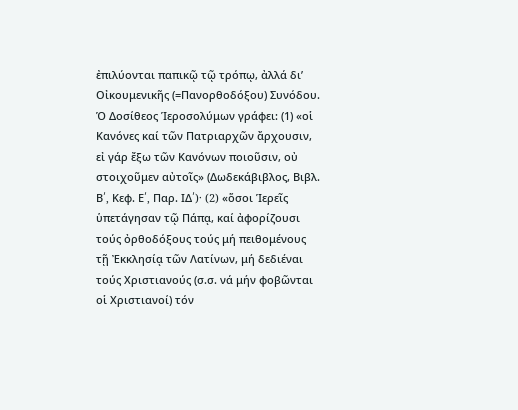ἐπιλύονται παπικῷ τῷ τρόπῳ, ἀλλά δι’ Οἰκουμενικῆς (=Πανορθοδόξου) Συνόδου. Ὁ Δοσίθεος Ἱεροσολύμων γράφει: (1) «οἱ Κανόνες καί τῶν Πατριαρχῶν ἄρχουσιν, εἰ γάρ ἔξω τῶν Κανόνων ποιοῦσιν, οὐ στοιχοῦμεν αὐτοῖς» (Δωδεκάβιβλος, Βιβλ. Β՛, Κεφ. Ε՛, Παρ. ΙΔ՛)· (2) «ὅσοι Ἱερεῖς ὑπετάγησαν τῷ Πάπᾳ, καί ἀφορίζουσι τούς ὀρθοδόξους τούς μή πειθομένους τῇ Ἐκκλησίᾳ τῶν Λατίνων, μή δεδιέναι τούς Χριστιανούς (σ.σ. νά μήν φοβῶνται οἱ Χριστιανοί) τόν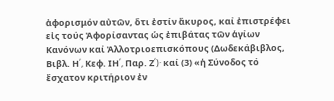ἀφορισμόν αὐτῶν, ὅτι ἐστίν ἄκυρος, καί ἐπιστρέφει εἰς τούς Ἀφορίσαντας ὡς ἐπιβάτας τῶν ἁγίων Κανόνων καί Ἀλλοτριοεπισκόπους (Δωδεκάβιβλος, Βιβλ. Η՛, Κεφ. ΙΗ՛, Παρ. Ζ՛)· καί (3) «ἡ Σύνοδος τό ἔσχατον κριτήριον ἐν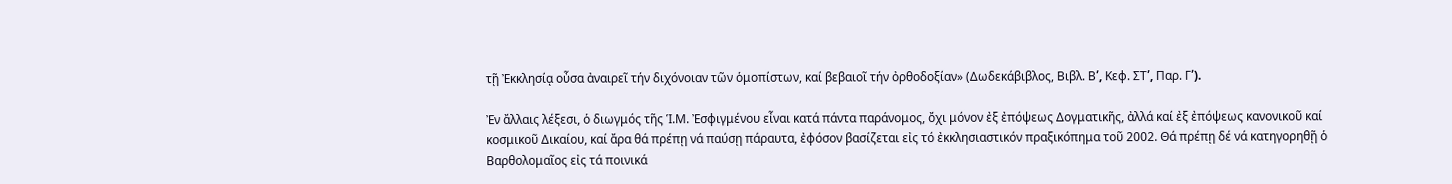τῇ Ἐκκλησίᾳ οὖσα ἀναιρεῖ τήν διχόνοιαν τῶν ὁμοπίστων, καί βεβαιοῖ τήν ὀρθοδοξίαν» (Δωδεκάβιβλος, Βιβλ. Β՛, Κεφ. ΣΤ՛, Παρ. Γ՛).

Ἐν ἄλλαις λέξεσι, ὁ διωγμός τῆς Ἱ.Μ. Ἐσφιγμένου εἶναι κατά πάντα παράνομος, ὄχι μόνον ἐξ ἐπόψεως Δογματικῆς, ἀλλά καί ἐξ ἐπόψεως κανονικοῦ καί κοσμικοῦ Δικαίου, καί ἄρα θά πρέπῃ νά παύσῃ πάραυτα, ἐφόσον βασίζεται εἰς τό ἐκκλησιαστικόν πραξικόπημα τοῦ 2002. Θά πρέπῃ δέ νά κατηγορηθῇ ὁ Βαρθολομαῖος εἰς τά ποινικά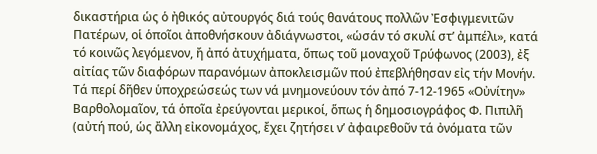δικαστήρια ὡς ὁ ἠθικός αὐτουργός διά τούς θανάτους πολλῶν Ἐσφιγμενιτῶν Πατέρων, οἱ ὁποῖοι ἀποθνήσκουν ἀδιάγνωστοι, «ὡσάν τό σκυλί στ’ ἀμπέλι», κατά τό κοινῶς λεγόμενον, ἤ ἀπό ἀτυχήματα, ὅπως τοῦ μοναχοῦ Τρύφωνος (2003), ἐξ αἰτίας τῶν διαφόρων παρανόμων ἀποκλεισμῶν πού ἐπεβλήθησαν εἰς τήν Μονήν. Τά περί δῆθεν ὑποχρεώσεώς των νά μνημονεύουν τόν ἀπό 7-12-1965 «Οὐνίτην» Βαρθολομαῖον, τά ὁποῖα ἐρεύγονται μερικοί, ὅπως ἡ δημοσιογράφος Φ. Πιπιλῆ (αὐτή πού, ὡς ἄλλη εἰκονομάχος, ἔχει ζητήσει ν’ ἀφαιρεθοῦν τά ὀνόματα τῶν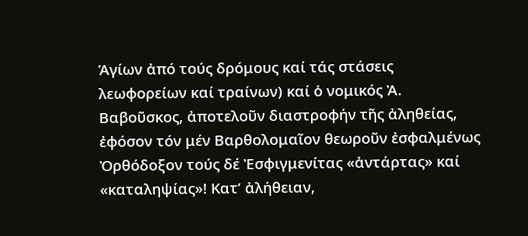Ἁγίων ἀπό τούς δρόμους καί τάς στάσεις λεωφορείων καί τραίνων) καί ὁ νομικός Ἀ. Βαβοῦσκος, ἀποτελοῦν διαστροφήν τῆς ἀληθείας, ἐφόσον τόν μέν Βαρθολομαῖον θεωροῦν ἐσφαλμένως Ὀρθόδοξον τούς δέ Ἐσφιγμενίτας «ἀντάρτας» καί «καταληψίας»! Κατ’ ἀλήθειαν,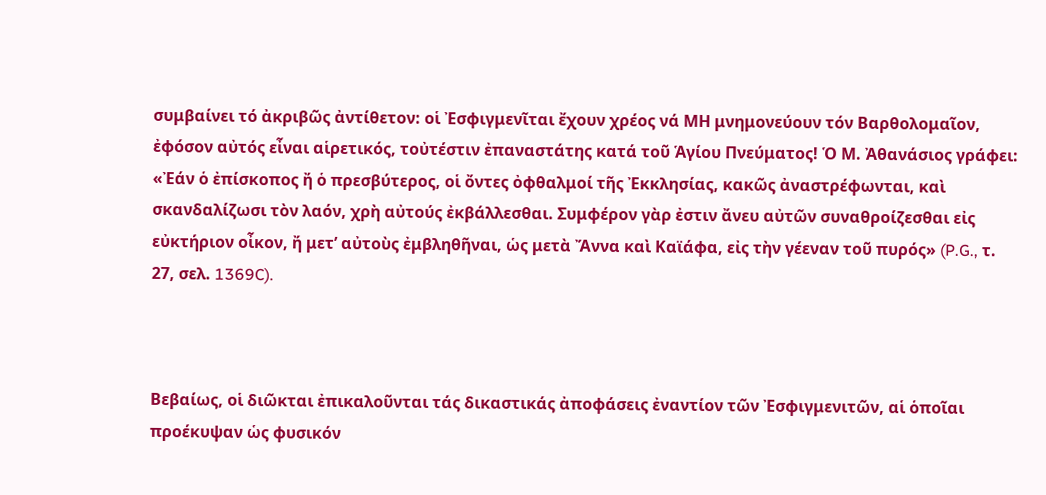συμβαίνει τό ἀκριβῶς ἀντίθετον: οἱ Ἐσφιγμενῖται ἔχουν χρέος νά ΜΗ μνημονεύουν τόν Βαρθολομαῖον, ἐφόσον αὐτός εἶναι αἱρετικός, τοὐτέστιν ἐπαναστάτης κατά τοῦ Ἁγίου Πνεύματος! Ὁ Μ. Ἀθανάσιος γράφει: «Ἐάν ὁ ἐπίσκοπος ἤ ὁ πρεσβύτερος, οἱ ὄντες ὀφθαλμοί τῆς Ἐκκλησίας, κακῶς ἀναστρέφωνται, καὶ σκανδαλίζωσι τὸν λαόν, χρὴ αὐτούς ἐκβάλλεσθαι. Συμφέρον γὰρ ἐστιν ἄνευ αὐτῶν συναθροίζεσθαι εἰς εὐκτήριον οἶκον, ἤ μετ’ αὐτοὺς ἐμβληθῆναι, ὡς μετὰ Ἄννα καὶ Καϊάφα, εἰς τὴν γέεναν τοῦ πυρός» (P.G., τ. 27, σελ. 1369C).



Βεβαίως, οἱ διῶκται ἐπικαλοῦνται τάς δικαστικάς ἀποφάσεις ἐναντίον τῶν Ἐσφιγμενιτῶν, αἱ ὁποῖαι προέκυψαν ὡς φυσικόν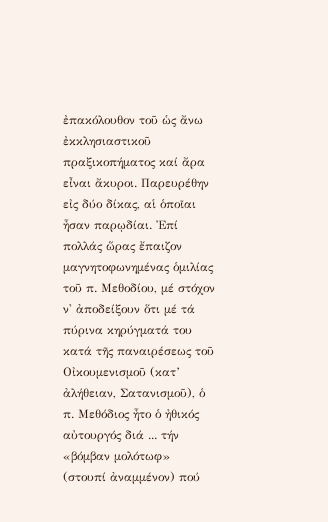ἐπακόλουθον τοῦ ὡς ἄνω ἐκκλησιαστικοῦ πραξικοπήματος καί ἄρα εἶναι ἄκυροι. Παρευρέθην εἰς δύο δίκας, αἱ ὁποῖαι ἦσαν παρῳδίαι. Ἐπί πολλάς ὥρας ἔπαιζον μαγνητοφωνημένας ὁμιλίας τοῦ π. Μεθοδίου, μέ στόχον ν' ἀποδείξουν ὅτι μέ τά πύρινα κηρύγματά του κατά τῆς παναιρέσεως τοῦ Οἰκουμενισμοῦ (κατ’ ἀλήθειαν, Σατανισμοῦ), ὁ π. Μεθόδιος ἦτο ὁ ἠθικός αὐτουργός διά ... τήν «βόμβαν μολότωφ» (στουπί ἀναμμένον) πού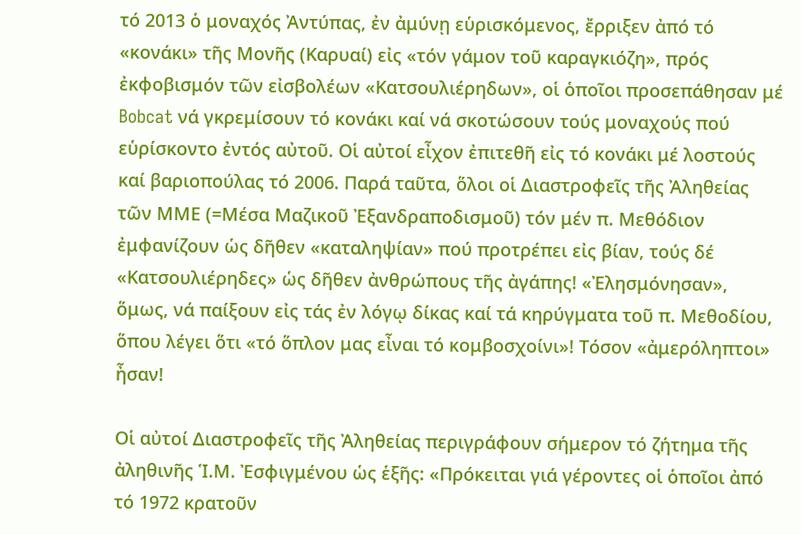τό 2013 ὁ μοναχός Ἀντύπας, ἐν ἀμύνῃ εὑρισκόμενος, ἔρριξεν ἀπό τό «κονάκι» τῆς Μονῆς (Καρυαί) εἰς «τόν γάμον τοῦ καραγκιόζη», πρός ἐκφοβισμόν τῶν εἰσβολέων «Κατσουλιέρηδων», οἱ ὁποῖοι προσεπάθησαν μέ Bobcat νά γκρεμίσουν τό κονάκι καί νά σκοτώσουν τούς μοναχούς πού εὑρίσκοντο ἐντός αὐτοῦ. Οἱ αὐτοί εἶχον ἐπιτεθῆ εἰς τό κονάκι μέ λοστούς καί βαριοπούλας τό 2006. Παρά ταῦτα, ὅλοι οἱ Διαστροφεῖς τῆς Ἀληθείας τῶν ΜΜΕ (=Μέσα Μαζικοῦ Ἐξανδραποδισμοῦ) τόν μέν π. Μεθόδιον ἐμφανίζουν ὡς δῆθεν «καταληψίαν» πού προτρέπει εἰς βίαν, τούς δέ «Κατσουλιέρηδες» ὡς δῆθεν ἀνθρώπους τῆς ἀγάπης! «Ἐλησμόνησαν», ὅμως, νά παίξουν εἰς τάς ἐν λόγῳ δίκας καί τά κηρύγματα τοῦ π. Μεθοδίου, ὅπου λέγει ὅτι «τό ὅπλον μας εἶναι τό κομβοσχοίνι»! Τόσον «ἀμερόληπτοι» ἦσαν!

Οἱ αὐτοί Διαστροφεῖς τῆς Ἀληθείας περιγράφουν σήμερον τό ζήτημα τῆς ἀληθινῆς Ἱ.Μ. Ἐσφιγμένου ὡς ἑξῆς: «Πρόκειται γιά γέροντες οἱ ὁποῖοι ἀπό τό 1972 κρατοῦν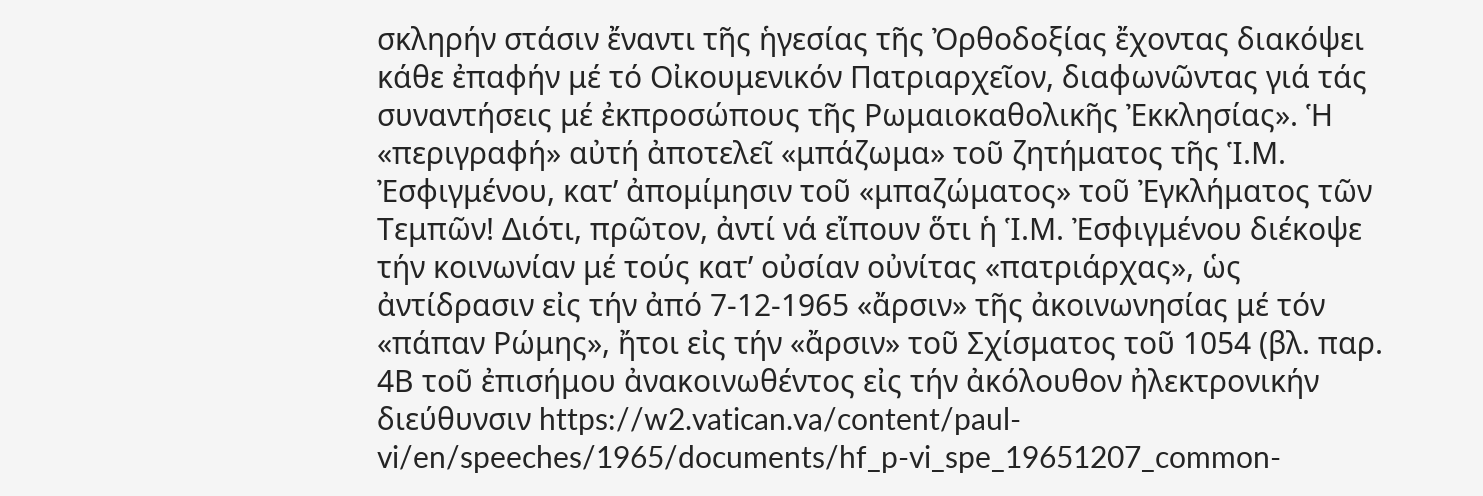σκληρήν στάσιν ἔναντι τῆς ἡγεσίας τῆς Ὀρθοδοξίας ἔχοντας διακόψει  κάθε ἐπαφήν μέ τό Οἰκουμενικόν Πατριαρχεῖον, διαφωνῶντας γιά τάς συναντήσεις μέ ἐκπροσώπους τῆς Ρωμαιοκαθολικῆς Ἐκκλησίας». Ἡ «περιγραφή» αὐτή ἀποτελεῖ «μπάζωμα» τοῦ ζητήματος τῆς Ἱ.Μ. Ἐσφιγμένου, κατ’ ἀπομίμησιν τοῦ «μπαζώματος» τοῦ Ἐγκλήματος τῶν Τεμπῶν! Διότι, πρῶτον, ἀντί νά εἴπουν ὅτι ἡ Ἱ.Μ. Ἐσφιγμένου διέκοψε τήν κοινωνίαν μέ τούς κατ’ οὐσίαν οὐνίτας «πατριάρχας», ὡς ἀντίδρασιν εἰς τήν ἀπό 7-12-1965 «ἄρσιν» τῆς ἀκοινωνησίας μέ τόν «πάπαν Ρώμης», ἤτοι εἰς τήν «ἄρσιν» τοῦ Σχίσματος τοῦ 1054 (βλ. παρ. 4Β τοῦ ἐπισήμου ἀνακοινωθέντος εἰς τήν ἀκόλουθον ἠλεκτρονικήν διεύθυνσιν https://w2.vatican.va/content/paul-vi/en/speeches/1965/documents/hf_p-vi_spe_19651207_common-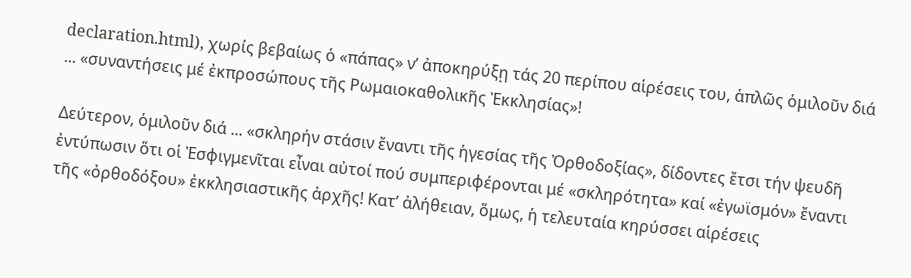declaration.html), χωρίς βεβαίως ὁ «πάπας» ν’ ἀποκηρύξῃ τάς 20 περίπου αἱρέσεις του, ἁπλῶς ὁμιλοῦν διά ... «συναντήσεις μέ ἐκπροσώπους τῆς Ρωμαιοκαθολικῆς Ἐκκλησίας»!

Δεύτερον, ὁμιλοῦν διά ... «σκληρήν στάσιν ἔναντι τῆς ἡγεσίας τῆς Ὀρθοδοξίας», δίδοντες ἔτσι τήν ψευδῆ ἐντύπωσιν ὅτι οἱ Ἐσφιγμενῖται εἶναι αὐτοί πού συμπεριφέρονται μέ «σκληρότητα» καί «ἐγωϊσμόν» ἔναντι τῆς «ὀρθοδόξου» ἐκκλησιαστικῆς ἀρχῆς! Κατ’ ἀλήθειαν, ὅμως, ἡ τελευταία κηρύσσει αἱρέσεις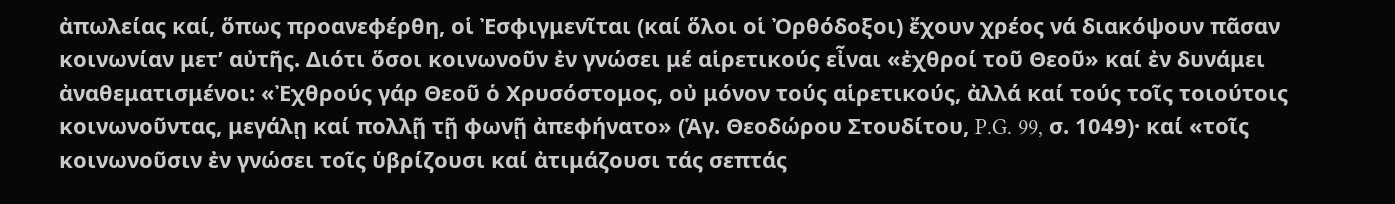ἀπωλείας καί, ὅπως προανεφέρθη, οἱ Ἐσφιγμενῖται (καί ὅλοι οἱ Ὀρθόδοξοι) ἔχουν χρέος νά διακόψουν πᾶσαν κοινωνίαν μετ’ αὐτῆς. Διότι ὅσοι κοινωνοῦν ἐν γνώσει μέ αἱρετικούς εἶναι «ἐχθροί τοῦ Θεοῦ» καί ἐν δυνάμει ἀναθεματισμένοι: «Ἐχθρούς γάρ Θεοῦ ὁ Χρυσόστομος, οὐ μόνον τούς αἱρετικούς, ἀλλά καί τούς τοῖς τοιούτοις κοινωνοῦντας, μεγάλῃ καί πολλῇ τῇ φωνῇ ἀπεφήνατο» (Ἁγ. Θεοδώρου Στουδίτου, P.G. 99, σ. 1049)· καί «τοῖς κοινωνοῦσιν ἐν γνώσει τοῖς ὑβρίζουσι καί ἀτιμάζουσι τάς σεπτάς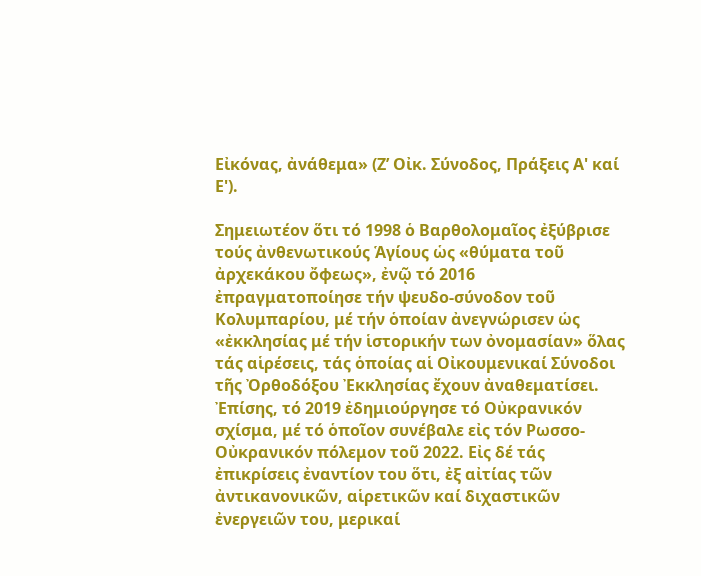Εἰκόνας, ἀνάθεμα» (Ζ’ Οἰκ. Σύνοδος, Πράξεις Α' καί Ε').

Σημειωτέον ὅτι τό 1998 ὁ Βαρθολομαῖος ἐξύβρισε τούς ἀνθενωτικούς Ἁγίους ὡς «θύματα τοῦ ἀρχεκάκου ὄφεως», ἐνῷ τό 2016 ἐπραγματοποίησε τήν ψευδο-σύνοδον τοῦ Κολυμπαρίου, μέ τήν ὁποίαν ἀνεγνώρισεν ὡς «ἐκκλησίας μέ τήν ἱστορικήν των ὀνομασίαν» ὅλας τάς αἱρέσεις, τάς ὁποίας αἱ Οἰκουμενικαί Σύνοδοι τῆς Ὀρθοδόξου Ἐκκλησίας ἔχουν ἀναθεματίσει. Ἐπίσης, τό 2019 ἐδημιούργησε τό Οὐκρανικόν σχίσμα, μέ τό ὁποῖον συνέβαλε εἰς τόν Ρωσσο-Οὐκρανικόν πόλεμον τοῦ 2022. Εἰς δέ τάς ἐπικρίσεις ἐναντίον του ὅτι, ἐξ αἰτίας τῶν ἀντικανονικῶν, αἱρετικῶν καί διχαστικῶν ἐνεργειῶν του, μερικαί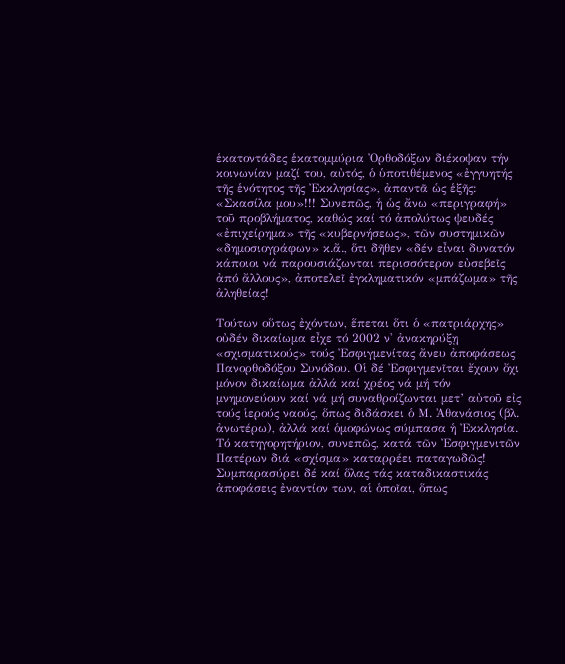ἑκατοντάδες ἑκατομμύρια Ὀρθοδόξων διέκοψαν τήν κοινωνίαν μαζί του, αὐτός, ὁ ὑποτιθέμενος «ἐγγυητής τῆς ἑνότητος τῆς Ἐκκλησίας», ἀπαντᾶ ὡς ἑξῆς: «Σκασίλα μου»!!! Συνεπῶς, ἡ ὡς ἄνω «περιγραφή» τοῦ προβλήματος, καθώς καί τό ἀπολύτως ψευδές «ἐπιχείρημα» τῆς «κυβερνήσεως», τῶν συστημικῶν «δημοσιογράφων» κ.ἄ., ὅτι δῆθεν «δέν εἶναι δυνατόν κάποιοι νά παρουσιάζωνται περισσότερον εὐσεβεῖς ἀπό ἄλλους», ἀποτελεῖ ἐγκληματικόν «μπάζωμα» τῆς ἀληθείας!

Τούτων οὕτως ἐχόντων, ἕπεται ὅτι ὁ «πατριάρχης» οὐδέν δικαίωμα εἶχε τό 2002 ν' ἀνακηρύξῃ «σχισματικούς» τούς Ἐσφιγμενίτας ἄνευ ἀποφάσεως Πανορθοδόξου Συνόδου. Οἱ δέ Ἐσφιγμενῖται ἔχουν ὄχι μόνον δικαίωμα ἀλλά καί χρέος νά μή τόν μνημονεύουν καί νά μή συναθροίζωνται μετ’ αὐτοῦ εἰς τούς ἱερούς ναούς, ὅπως διδάσκει ὁ Μ. Ἀθανάσιος (βλ. ἀνωτέρω), ἀλλά καί ὁμοφώνως σύμπασα ἡ Ἐκκλησία. Τό κατηγορητήριον, συνεπῶς, κατά τῶν Ἐσφιγμενιτῶν Πατέρων διά «σχίσμα» καταρρέει παταγωδῶς! Συμπαρασύρει δέ καί ὅλας τάς καταδικαστικάς ἀποφάσεις ἐναντίον των, αἱ ὁποῖαι, ὅπως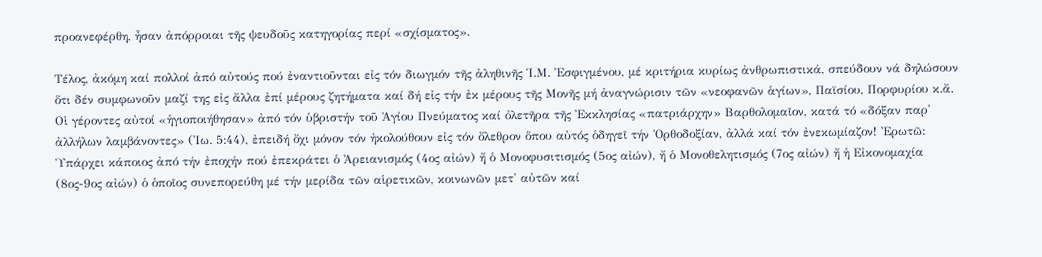προανεφέρθη, ἦσαν ἀπόρροιαι τῆς ψευδοῦς κατηγορίας περί «σχίσματος».

Τέλος, ἀκόμη καί πολλοί ἀπό αὐτούς πού ἐναντιοῦνται εἰς τόν διωγμόν τῆς ἀληθινῆς Ἱ.Μ. Ἐσφιγμένου, μέ κριτήρια κυρίως ἀνθρωπιστικά, σπεύδουν νά δηλώσουν ὅτι δέν συμφωνοῦν μαζί της εἰς ἄλλα ἐπί μέρους ζητήματα καί δή εἰς τήν ἐκ μέρους τῆς Μονῆς μή ἀναγνώρισιν τῶν «νεοφανῶν ἁγίων», Παϊσίου, Πορφυρίου κ.ἄ. Οἱ γέροντες αὐτοί «ἡγιοποιήθησαν» ἀπό τόν ὑβριστήν τοῦ Ἁγίου Πνεύματος καί ὀλετῆρα τῆς Ἐκκλησίας «πατριάρχην» Βαρθολομαῖον, κατά τό «δόξαν παρ' ἀλλήλων λαμβάνοντες» (Ἰω. 5:44), ἐπειδή ὄχι μόνον τόν ἠκολούθουν εἰς τόν ὄλεθρον ὅπου αὐτός ὁδηγεῖ τήν Ὀρθοδοξίαν, ἀλλά καί τόν ἐνεκωμίαζον! Ἐρωτῶ: Ὑπάρχει κάποιος ἀπό τήν ἐποχήν πού ἐπεκράτει ὁ Ἀρειανισμός (4ος αἰών) ἤ ὁ Μονοφυσιτισμός (5ος αἰών), ἤ ὁ Μονοθελητισμός (7ος αἰών) ἤ ἡ Εἰκονομαχία (8ος-9ος αἰών) ὁ ὁποῖος συνεπορεύθη μέ τήν μερίδα τῶν αἱρετικῶν, κοινωνῶν μετ' αὐτῶν καί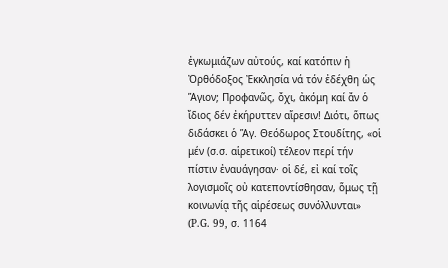ἐγκωμιάζων αὐτούς, καί κατόπιν ἡ Ὀρθόδοξος Ἐκκλησία νά τόν ἐδέχθη ὡς Ἅγιον; Προφανῶς, ὄχι, ἀκόμη καί ἄν ὁ ἴδιος δέν ἐκήρυττεν αἵρεσιν! Διότι, ὅπως διδάσκει ὁ Ἅγ. Θεόδωρος Στουδίτης, «οἱ μέν (σ.σ. αἱρετικοί) τέλεον περί τήν πίστιν ἐναυάγησαν· οἱ δέ, εἰ καί τοῖς λογισμοῖς οὐ κατεποντίσθησαν, ὅμως τῇ κοινωνίᾳ τῆς αἱρέσεως συνόλλυνται» (P.G. 99, σ. 1164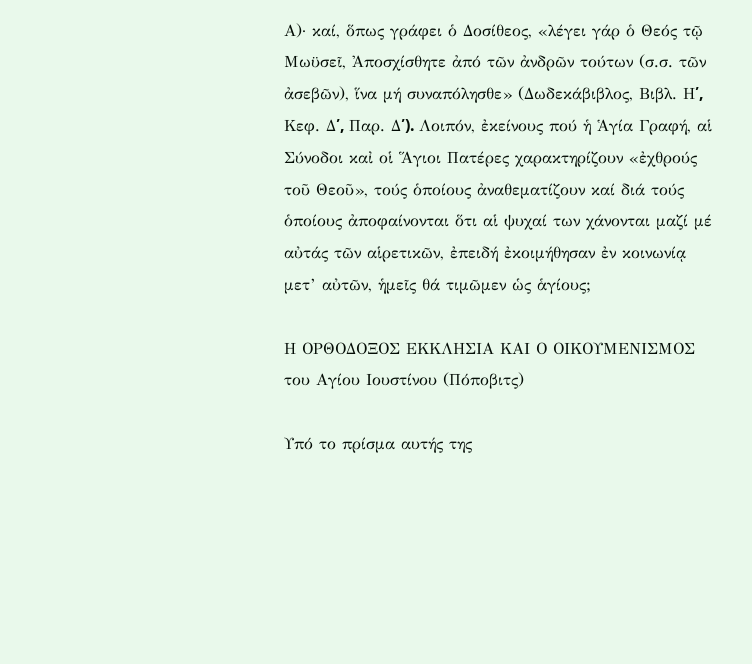Α)· καί, ὅπως γράφει ὁ Δοσίθεος, «λέγει γάρ ὁ Θεός τῷ Μωϋσεῖ, Ἀποσχίσθητε ἀπό τῶν ἀνδρῶν τούτων (σ.σ. τῶν ἀσεβῶν), ἵνα μή συναπόλησθε» (Δωδεκάβιβλος, Βιβλ. Η՛, Κεφ. Δ՛, Παρ. Δ՛). Λοιπόν, ἐκείνους πού ἡ Ἁγία Γραφή, αἱ Σύνοδοι καἰ οἱ Ἅγιοι Πατέρες χαρακτηρίζουν «ἐχθρούς τοῦ Θεοῦ», τούς ὁποίους ἀναθεματίζουν καί διά τούς ὁποίους ἀποφαίνονται ὅτι αἱ ψυχαί των χάνονται μαζί μέ αὐτάς τῶν αἱρετικῶν, ἐπειδή ἐκοιμήθησαν ἐν κοινωνίᾳ μετ’ αὐτῶν, ἡμεῖς θά τιμῶμεν ὡς ἁγίους;

Η ΟΡΘΟΔΟΞΟΣ ΕΚΚΛΗΣΙΑ ΚΑΙ Ο ΟΙΚΟΥΜΕΝΙΣΜΟΣ του Αγίου Ιουστίνου (Πόποβιτς)

Υπό το πρίσμα αυτής της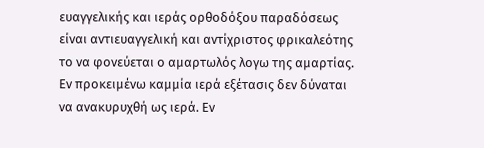ευαγγελικής και ιεράς ορθοδόξου παραδόσεως είναι αντιευαγγελική και αντίχριστος φρικαλεότης το να φονεύεται ο αμαρτωλός λογω της αμαρτίας. Εν προκειμένω καμμία ιερά εξέτασις δεν δύναται να ανακυρυχθή ως ιερά. Εν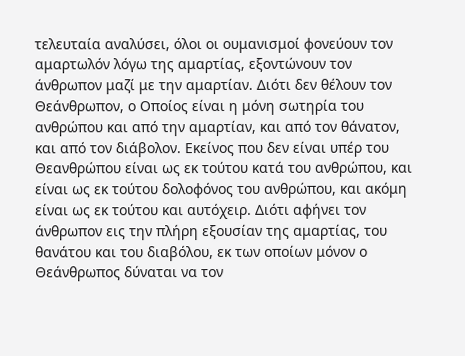τελευταία αναλύσει, όλοι οι ουμανισμοί φονεύουν τον αμαρτωλόν λόγω της αμαρτίας, εξοντώνουν τον άνθρωπον μαζί με την αμαρτίαν. Διότι δεν θέλουν τον Θεάνθρωπον, ο Οποίος είναι η μόνη σωτηρία του ανθρώπου και από την αμαρτίαν, και από τον θάνατον, και από τον διάβολον. Εκείνος που δεν είναι υπέρ του Θεανθρώπου είναι ως εκ τούτου κατά του ανθρώπου, και είναι ως εκ τούτου δολοφόνος του ανθρώπου, και ακόμη είναι ως εκ τούτου και αυτόχειρ. Διότι αφήνει τον άνθρωπον εις την πλήρη εξουσίαν της αμαρτίας, του θανάτου και του διαβόλου, εκ των οποίων μόνον ο Θεάνθρωπος δύναται να τον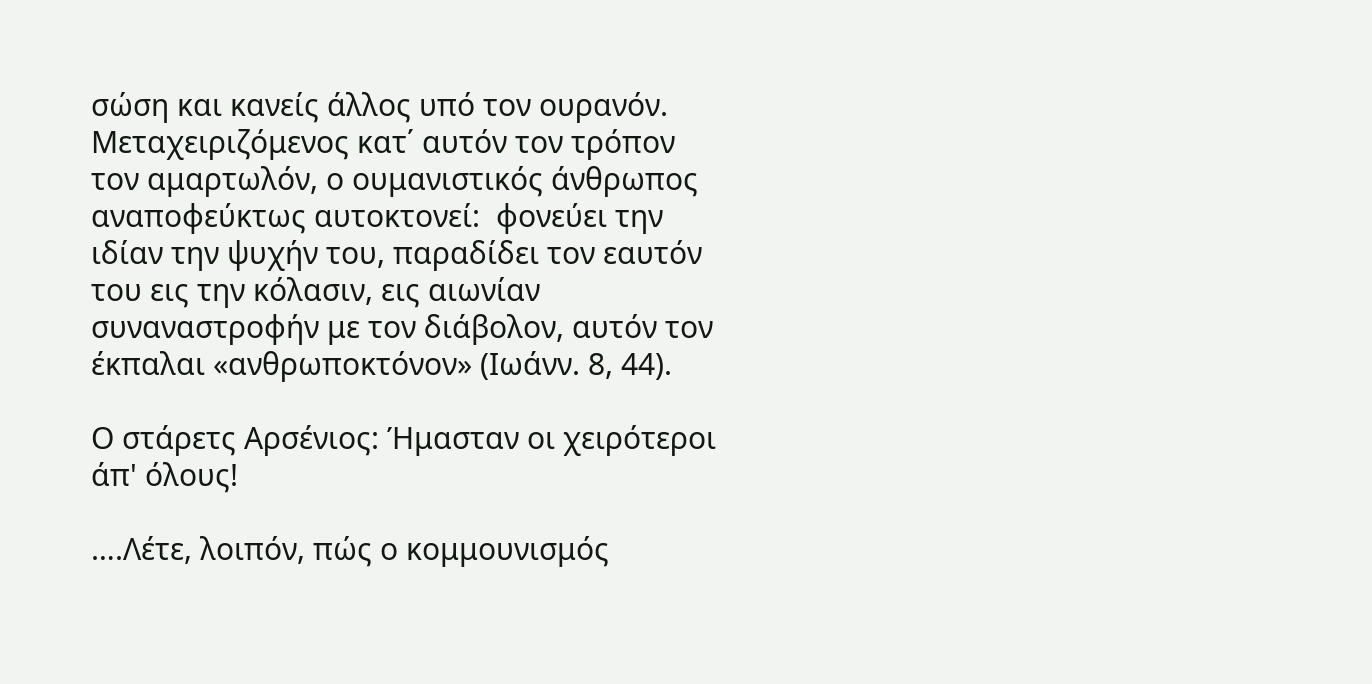σώση και κανείς άλλος υπό τον ουρανόν. Μεταχειριζόμενος κατ΄ αυτόν τον τρόπον τον αμαρτωλόν, ο ουμανιστικός άνθρωπος αναποφεύκτως αυτοκτονεί:  φονεύει την ιδίαν την ψυχήν του, παραδίδει τον εαυτόν του εις την κόλασιν, εις αιωνίαν συναναστροφήν με τον διάβολον, αυτόν τον έκπαλαι «ανθρωποκτόνον» (Ιωάνν. 8, 44).

Ο στάρετς Αρσένιος: Ήμασταν οι χειρότεροι άπ' όλους!

….Λέτε, λοιπόν, πώς ο κομμουνισμός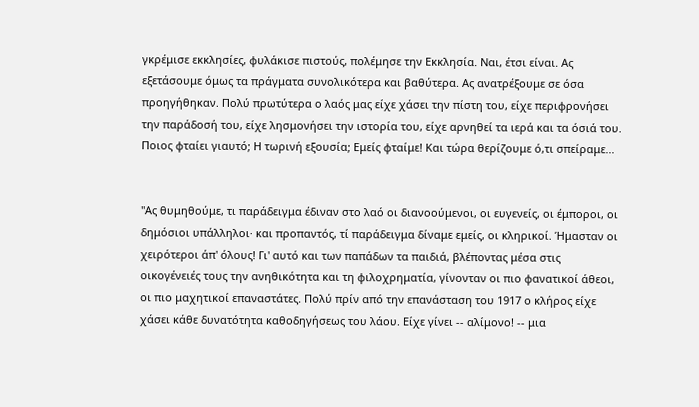γκρέμισε εκκλησίες, φυλάκισε πιστούς, πολέμησε την Εκκλησία. Ναι, έτσι είναι. Ας εξετάσουμε όμως τα πράγματα συνολικότερα και βαθύτερα. Ας ανατρέξουμε σε όσα προηγήθηκαν. Πολύ πρωτύτερα ο λαός μας είχε χάσει την πίστη του, είχε περιφρονήσει την παράδοσή του, είχε λησμονήσει την ιστορία του, είχε αρνηθεί τα ιερά και τα όσιά του. Ποιος φταίει γιαυτό; Η τωρινή εξουσία; Εμείς φταίμε! Και τώρα θερίζουμε ό,τι σπείραμε...


"Ας θυμηθούμε, τι παράδειγμα έδιναν στο λαό οι διανοούμενοι, οι ευγενείς, οι έμποροι, οι δημόσιοι υπάλληλοι· και προπαντός, τί παράδειγμα δίναμε εμείς, οι κληρικοί. Ήμασταν οι χειρότεροι άπ' όλους! Γι' αυτό και των παπάδων τα παιδιά, βλέποντας μέσα στις οικογένειές τους την ανηθικότητα και τη φιλοχρηματία, γίνονταν οι πιο φανατικοί άθεοι, οι πιο μαχητικοί επαναστάτες. Πολύ πρίν από την επανάσταση του 1917 ο κλήρος είχε χάσει κάθε δυνατότητα καθοδηγήσεως του λάου. Είχε γίνει -- αλίμονο! -- μια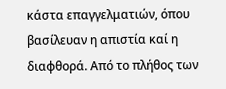κάστα επαγγελματιών, όπου βασίλευαν η απιστία καί η διαφθορά. Από το πλήθος των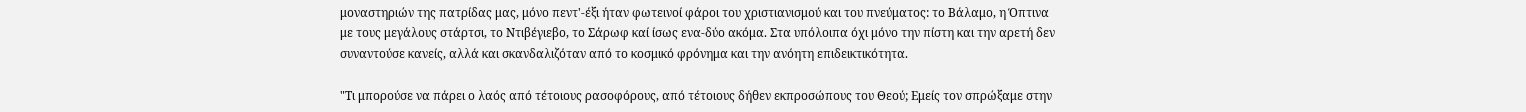μοναστηριών της πατρίδας μας, μόνο πεντ'-έξι ήταν φωτεινοί φάροι του χριστιανισμού και του πνεύματος: το Βάλαμο, η Όπτινα με τους μεγάλους στάρτσι, το Ντιβέγιεβο, το Σάρωφ καί ίσως ενα-δύο ακόμα. Στα υπόλοιπα όχι μόνο την πίστη και την αρετή δεν συναντούσε κανείς, αλλά και σκανδαλιζόταν από το κοσμικό φρόνημα και την ανόητη επιδεικτικότητα.

"Τι μπορούσε να πάρει ο λαός από τέτοιους ρασοφόρους, από τέτοιους δήθεν εκπροσώπους του Θεού; Εμείς τον σπρώξαμε στην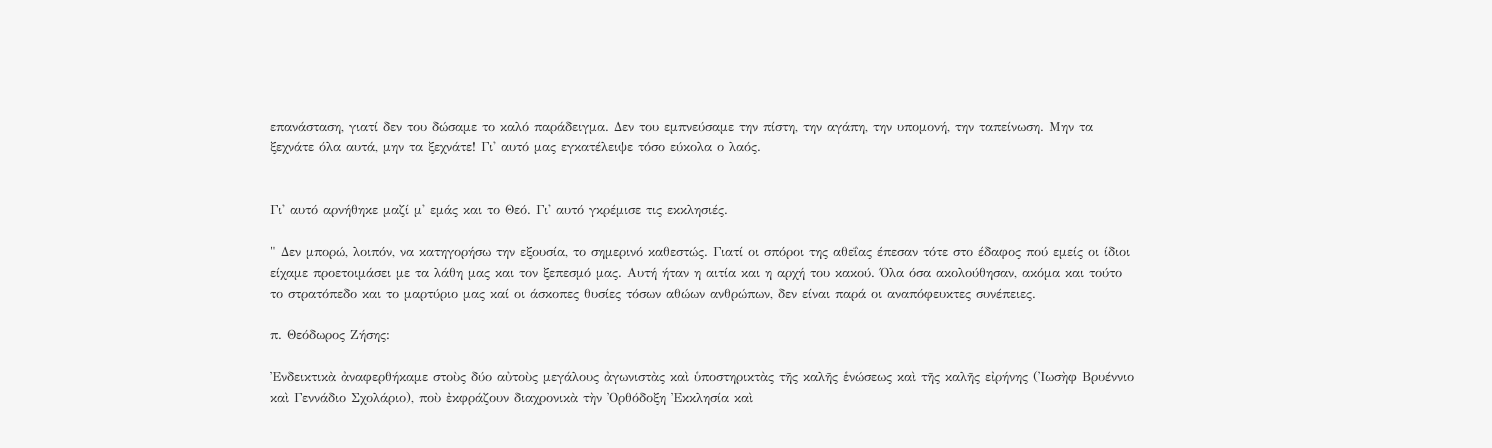επανάσταση, γιατί δεν του δώσαμε το καλό παράδειγμα. Δεν του εμπνεύσαμε την πίστη, την αγάπη, την υπομονή, την ταπείνωση. Μην τα ξεχνάτε όλα αυτά, μην τα ξεχνάτε! Γι' αυτό μας εγκατέλειψε τόσο εύκολα ο λαός.


Γι' αυτό αρνήθηκε μαζί μ' εμάς και το Θεό. Γι' αυτό γκρέμισε τις εκκλησιές.

" Δεν μπορώ, λοιπόν, να κατηγορήσω την εξουσία, το σημερινό καθεστώς. Γιατί οι σπόροι της αθεΐας έπεσαν τότε στο έδαφος πού εμείς οι ίδιοι είχαμε προετοιμάσει με τα λάθη μας και τον ξεπεσμό μας. Αυτή ήταν η αιτία και η αρχή του κακού. Όλα όσα ακολούθησαν, ακόμα και τούτο το στρατόπεδο και το μαρτύριο μας καί οι άσκοπες θυσίες τόσων αθώων ανθρώπων, δεν είναι παρά οι αναπόφευκτες συνέπειες.

π. Θεόδωρος Ζήσης:

Ἐνδεικτικὰ ἀναφερθήκαμε στοὺς δύο αὐτοὺς μεγάλους ἀγωνιστὰς καὶ ὑποστηρικτὰς τῆς καλῆς ἑνώσεως καὶ τῆς καλῆς εἰρήνης (Ἰωσὴφ Βρυέννιο καὶ Γεννάδιο Σχολάριο), ποὺ ἐκφράζουν διαχρονικὰ τὴν Ὀρθόδοξη Ἐκκλησία καὶ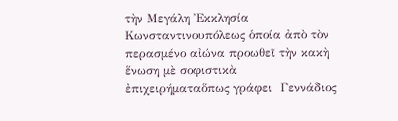τὴν Μεγάλη Ἐκκλησία Κωνσταντινουπόλεως ὁποία ἀπὸ τὸν περασμένο αἰώνα προωθεῖ τὴν κακὴ ἕνωση μὲ σοφιστικὰ ἐπιχειρήματαὅπως γράφει  Γεννάδιος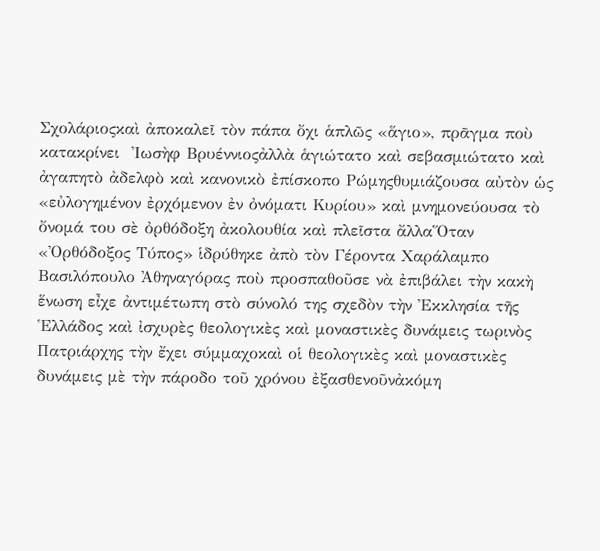Σχολάριοςκαὶ ἀποκαλεῖ τὸν πάπα ὄχι ἁπλῶς «ἅγιο», πρᾶγμα ποὺ κατακρίνει  Ἰωσὴφ Βρυέννιοςἀλλὰ ἁγιώτατο καὶ σεβασμιώτατο καὶ ἀγαπητὸ ἀδελφὸ καὶ κανονικὸ ἐπίσκοπο Ρώμηςθυμιάζουσα αὐτὸν ὡς «εὐλογημένον ἐρχόμενον ἐν ὀνόματι Κυρίου» καὶ μνημονεύουσα τὸ ὄνομά του σὲ ὀρθόδοξη ἀκολουθία καὶ πλεῖστα ἄλλαὍταν  «Ὀρθόδοξος Τύπος» ἱδρύθηκε ἀπὸ τὸν Γέροντα Χαράλαμπο Βασιλόπουλο Ἀθηναγόρας ποὺ προσπαθοῦσε νὰ ἐπιβάλει τὴν κακὴ ἕνωση εἶχε ἀντιμέτωπη στὸ σύνολό της σχεδὸν τὴν Ἐκκλησία τῆς ῾Ελλάδος καὶ ἰσχυρὲς θεολογικὲς καὶ μοναστικὲς δυνάμεις τωρινὸς Πατριάρχης τὴν ἔχει σύμμαχοκαὶ οἱ θεολογικὲς καὶ μοναστικὲς δυνάμεις μὲ τὴν πάροδο τοῦ χρόνου ἐξασθενοῦνἀκόμη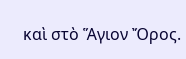καὶ στὸ Ἅγιον Ὄρος.